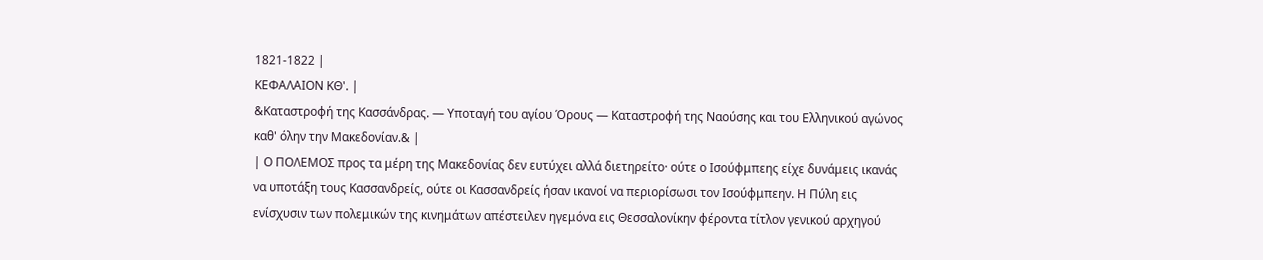1821-1822 |
ΚΕΦΑΛΑΙΟΝ ΚΘ'. |
&Καταστροφή της Κασσάνδρας. — Υποταγή του αγίου Όρους — Καταστροφή της Ναούσης και του Ελληνικού αγώνος καθ' όλην την Μακεδονίαν.& |
| Ο ΠΟΛΕΜΟΣ προς τα μέρη της Μακεδονίας δεν ευτύχει αλλά διετηρείτο· ούτε ο Ισούφμπεης είχε δυνάμεις ικανάς να υποτάξη τους Κασσανδρείς, ούτε οι Κασσανδρείς ήσαν ικανοί να περιορίσωσι τον Ισούφμπεην. Η Πύλη εις ενίσχυσιν των πολεμικών της κινημάτων απέστειλεν ηγεμόνα εις Θεσσαλονίκην φέροντα τίτλον γενικού αρχηγού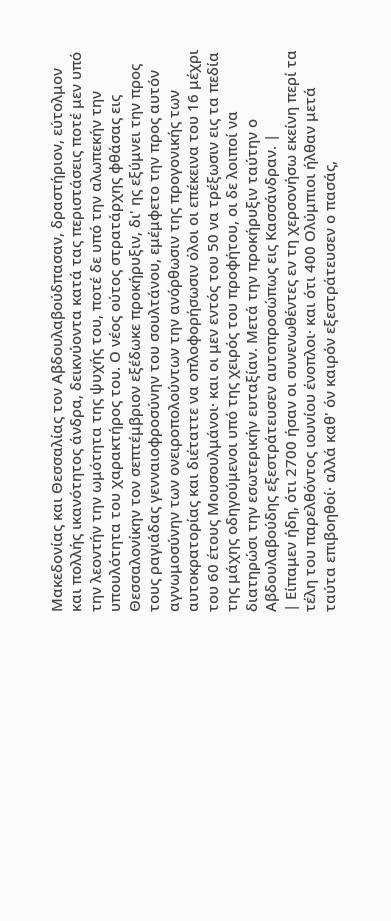Μακεδονίας και Θεσσαλίας τον Αβδουλαβούδπασαν, δραστήριον, εύτολμον και πολλής ικανότητος άνδρα, δεικνύοντα κατά τας περιστάσεις ποτέ μεν υπό την λεοντήν την ωμότητα της ψυχής του, ποτέ δε υπό την αλωπεκήν την υπουλότητα του χαρακτήρος του. Ο νέος ούτος στρατάρχης φθάσας εις Θεσσαλονίκην τον σεπτέμβριον εξέδωκε προκήρυξιν, δι' ης εξύμνει την προς τους ραγιάδας γενναιοφροσύνην του σουλτάνου, εμέμφετο την προς αυτόν αγνωμοσύνην των ονειροπολούντων την ανόρθωσιν της προγονικής των αυτοκρατορίας και διέταττε να οπλοφορήσωσιν όλοι οι επέκεινα του 16 μέχρι του 60 έτους Μουσουλμάνοι· και οι μεν εντός του 50 να τρέξωσιν εις τα πεδία της μάχης οδηγούμενοι υπό της χειρός του προφήτου, οι δε λοιποί να διατηρώσι την εσωτερικήν ευταξίαν. Μετά την προκήρυξιν ταύτην ο Αβδουλαβούδης εξεστράτευσεν αυτοπροσώπως εις Κασσάνδραν. |
| Είπαμεν ήδη, ότι 2700 ήσαν οι συνενωθέντες εν τη χερσονήσω εκείνη περί τα τέλη του παρελθόντος ιουνίου ένοπλοι· και ότι 400 Ολύμπιοι ήλθαν μετά ταύτα επιβοηθοί· αλλά καθ' όν καιρόν εξεστράτευσεν ο πασάς,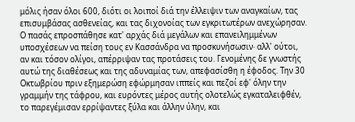μόλις ήσαν όλοι 600, διότι οι λοιποί διά την έλλειψιν των αναγκαίων, τας επισυμβάσας ασθενείας, και τας διχονοίας των εγκριτωτέρων ανεχώρησαν. Ο πασάς επροσπάθησε κατ' αρχάς διά μεγάλων και επανειλημμένων υποσχέσεων να πείση τους εν Κασσάνδρα να προσκυνήσωσιν· αλλ' ούτοι, αν και τόσον ολίγοι, απέρριψαν τας προτάσεις του. Γενομένης δε γνωστής αυτώ της διαθέσεως και της αδυναμίας των, απεφασίσθη η έφοδος. Την 30 Οκτωβρίου πριν εξημερώση εφώρμησαν ιππείς και πεζοί εφ' όλην την γραμμήν της τάφρου, και ευρόντες μέρος αυτής ολοτελώς εγκαταλειφθέν, το παρεγέμισαν ερρίψαντες ξύλα και άλλην ύλην, και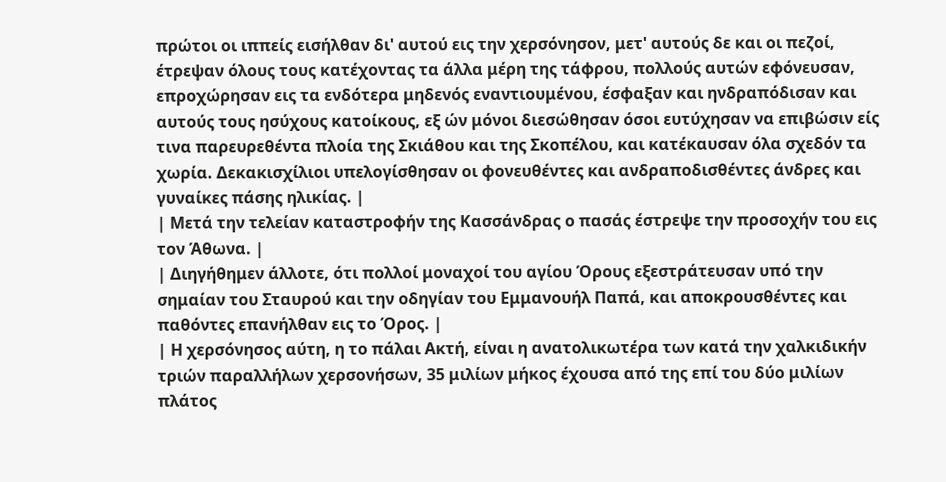πρώτοι οι ιππείς εισήλθαν δι' αυτού εις την χερσόνησον, μετ' αυτούς δε και οι πεζοί, έτρεψαν όλους τους κατέχοντας τα άλλα μέρη της τάφρου, πολλούς αυτών εφόνευσαν, επροχώρησαν εις τα ενδότερα μηδενός εναντιουμένου, έσφαξαν και ηνδραπόδισαν και αυτούς τους ησύχους κατοίκους, εξ ών μόνοι διεσώθησαν όσοι ευτύχησαν να επιβώσιν είς τινα παρευρεθέντα πλοία της Σκιάθου και της Σκοπέλου, και κατέκαυσαν όλα σχεδόν τα χωρία. Δεκακισχίλιοι υπελογίσθησαν οι φονευθέντες και ανδραποδισθέντες άνδρες και γυναίκες πάσης ηλικίας. |
| Μετά την τελείαν καταστροφήν της Κασσάνδρας ο πασάς έστρεψε την προσοχήν του εις τον Άθωνα. |
| Διηγήθημεν άλλοτε, ότι πολλοί μοναχοί του αγίου Όρους εξεστράτευσαν υπό την σημαίαν του Σταυρού και την οδηγίαν του Εμμανουήλ Παπά, και αποκρουσθέντες και παθόντες επανήλθαν εις το Όρος. |
| Η χερσόνησος αύτη, η το πάλαι Ακτή, είναι η ανατολικωτέρα των κατά την χαλκιδικήν τριών παραλλήλων χερσονήσων, 35 μιλίων μήκος έχουσα από της επί του δύο μιλίων πλάτος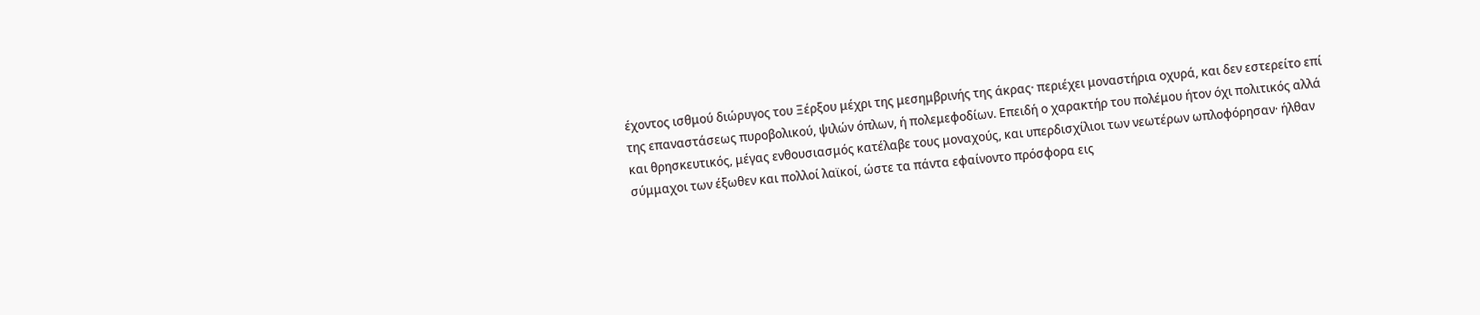έχοντος ισθμού διώρυγος του Ξέρξου μέχρι της μεσημβρινής της άκρας· περιέχει μοναστήρια οχυρά, και δεν εστερείτο επί της επαναστάσεως πυροβολικού, ψιλών όπλων, ή πολεμεφοδίων. Επειδή ο χαρακτήρ του πολέμου ήτον όχι πολιτικός αλλά και θρησκευτικός, μέγας ενθουσιασμός κατέλαβε τους μοναχούς, και υπερδισχίλιοι των νεωτέρων ωπλοφόρησαν· ήλθαν σύμμαχοι των έξωθεν και πολλοί λαϊκοί, ώστε τα πάντα εφαίνοντο πρόσφορα εις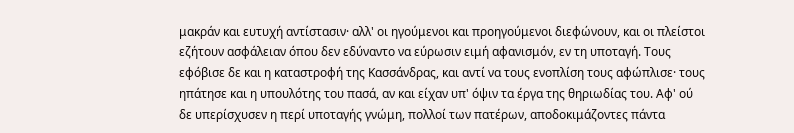μακράν και ευτυχή αντίστασιν· αλλ' οι ηγούμενοι και προηγούμενοι διεφώνουν, και οι πλείστοι εζήτουν ασφάλειαν όπου δεν εδύναντο να εύρωσιν ειμή αφανισμόν, εν τη υποταγή. Τους εφόβισε δε και η καταστροφή της Κασσάνδρας, και αντί να τους ενοπλίση τους αφώπλισε· τους ηπάτησε και η υπουλότης του πασά, αν και είχαν υπ' όψιν τα έργα της θηριωδίας του. Αφ' ού δε υπερίσχυσεν η περί υποταγής γνώμη, πολλοί των πατέρων, αποδοκιμάζοντες πάντα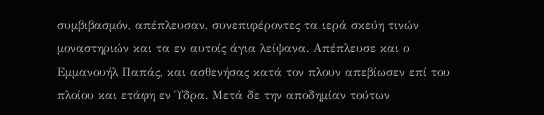συμβιβασμόν, απέπλευσαν, συνεπιφέροντες τα ιερά σκεύη τινών μοναστηριών και τα εν αυτοίς άγια λείψανα. Απέπλευσε και ο Εμμανουήλ Παπάς, και ασθενήσας κατά τον πλουν απεβίωσεν επί του πλοίου και ετάφη εν Ύδρα. Μετά δε την αποδημίαν τούτων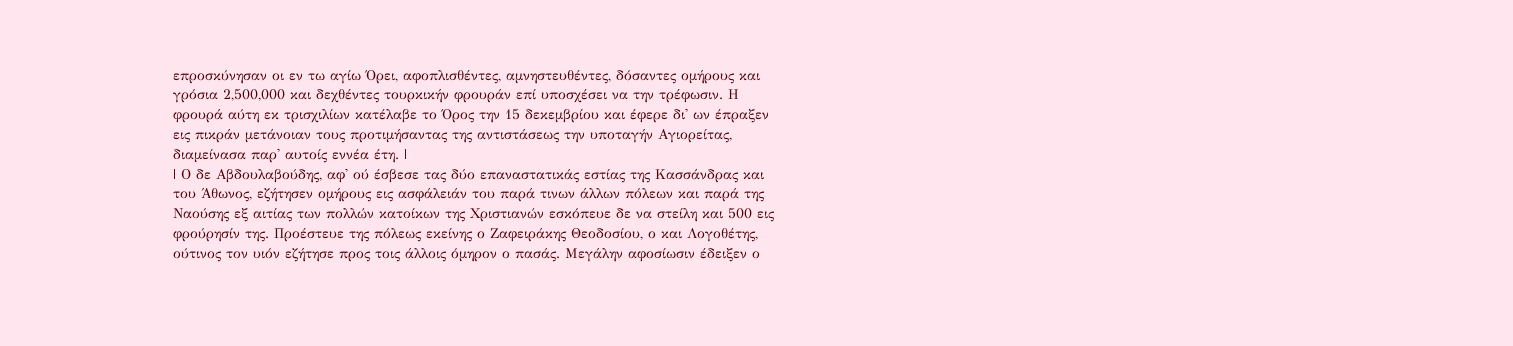επροσκύνησαν οι εν τω αγίω Όρει, αφοπλισθέντες, αμνηστευθέντες, δόσαντες ομήρους και γρόσια 2,500,000 και δεχθέντες τουρκικήν φρουράν επί υποσχέσει να την τρέφωσιν. Η φρουρά αύτη εκ τρισχιλίων κατέλαβε το Όρος την 15 δεκεμβρίου και έφερε δι' ων έπραξεν εις πικράν μετάνοιαν τους προτιμήσαντας της αντιστάσεως την υποταγήν Αγιορείτας, διαμείνασα παρ' αυτοίς εννέα έτη. |
| Ο δε Αβδουλαβούδης, αφ' ού έσβεσε τας δύο επαναστατικάς εστίας της Κασσάνδρας και του Άθωνος, εζήτησεν ομήρους εις ασφάλειάν του παρά τινων άλλων πόλεων και παρά της Ναούσης εξ αιτίας των πολλών κατοίκων της Χριστιανών εσκόπευε δε να στείλη και 500 εις φρούρησίν της. Προέστευε της πόλεως εκείνης ο Ζαφειράκης Θεοδοσίου, ο και Λογοθέτης, ούτινος τον υιόν εζήτησε προς τοις άλλοις όμηρον ο πασάς. Μεγάλην αφοσίωσιν έδειξεν ο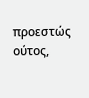προεστώς ούτος,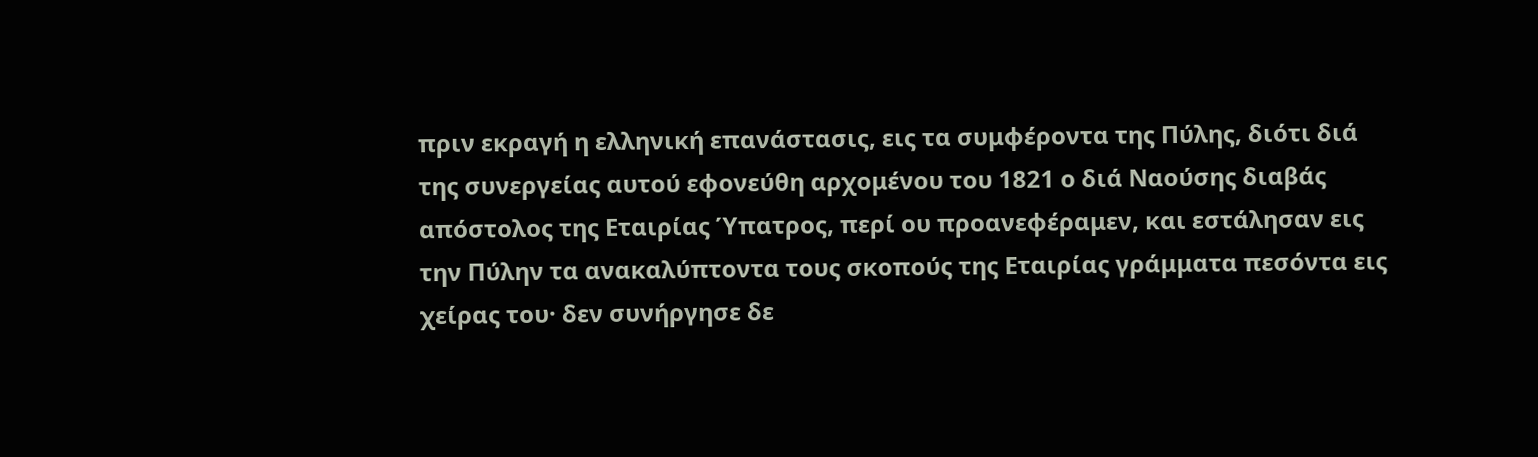πριν εκραγή η ελληνική επανάστασις, εις τα συμφέροντα της Πύλης, διότι διά της συνεργείας αυτού εφονεύθη αρχομένου του 1821 ο διά Ναούσης διαβάς απόστολος της Εταιρίας Ύπατρος, περί ου προανεφέραμεν, και εστάλησαν εις την Πύλην τα ανακαλύπτοντα τους σκοπούς της Εταιρίας γράμματα πεσόντα εις χείρας του· δεν συνήργησε δε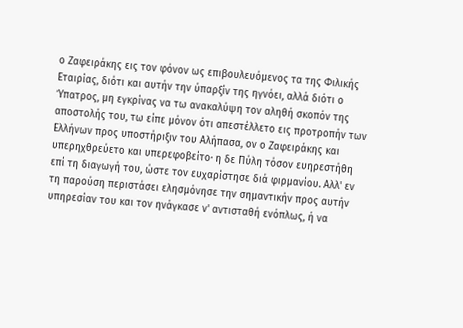ο Ζαφειράκης εις τον φόνον ως επιβουλευόμενος τα της Φιλικής Εταιρίας, διότι και αυτήν την ύπαρξίν της ηγνόει, αλλά διότι ο Ύπατρος, μη εγκρίνας να τω ανακαλύψη τον αληθή σκοπόν της αποστολής του, τω είπε μόνον ότι απεστέλλετο εις προτροπήν των Ελλήνων προς υποστήριξιν του Αλήπασα, ον ο Ζαφειράκης και υπερηχθρεύετο και υπερεφοβείτο· η δε Πύλη τόσον ευηρεστήθη επί τη διαγωγή του, ώστε τον ευχαρίστησε διά φιρμανίου. Αλλ' εν τη παρούση περιστάσει ελησμόνησε την σημαντικήν προς αυτήν υπηρεσίαν του και τον ηνάγκασε ν' αντισταθή ενόπλως, ή να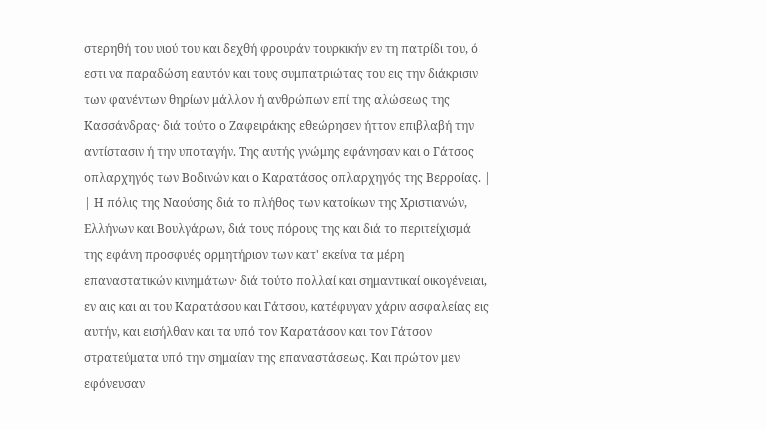στερηθή του υιού του και δεχθή φρουράν τουρκικήν εν τη πατρίδι του, ό εστι να παραδώση εαυτόν και τους συμπατριώτας του εις την διάκρισιν των φανέντων θηρίων μάλλον ή ανθρώπων επί της αλώσεως της Κασσάνδρας· διά τούτο ο Ζαφειράκης εθεώρησεν ήττον επιβλαβή την αντίστασιν ή την υποταγήν. Της αυτής γνώμης εφάνησαν και ο Γάτσος οπλαρχηγός των Βοδινών και ο Καρατάσος οπλαρχηγός της Βερροίας. |
| Η πόλις της Ναούσης διά το πλήθος των κατοίκων της Χριστιανών, Ελλήνων και Βουλγάρων, διά τους πόρους της και διά το περιτείχισμά της εφάνη προσφυές ορμητήριον των κατ' εκείνα τα μέρη επαναστατικών κινημάτων· διά τούτο πολλαί και σημαντικαί οικογένειαι, εν αις και αι του Καρατάσου και Γάτσου, κατέφυγαν χάριν ασφαλείας εις αυτήν, και εισήλθαν και τα υπό τον Καρατάσον και τον Γάτσον στρατεύματα υπό την σημαίαν της επαναστάσεως. Και πρώτον μεν εφόνευσαν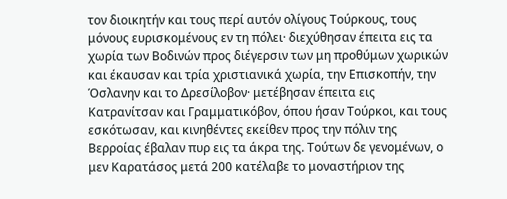τον διοικητήν και τους περί αυτόν ολίγους Τούρκους, τους μόνους ευρισκομένους εν τη πόλει· διεχύθησαν έπειτα εις τα χωρία των Βοδινών προς διέγερσιν των μη προθύμων χωρικών και έκαυσαν και τρία χριστιανικά χωρία, την Επισκοπήν, την Όσλανην και το Δρεσίλοβον· μετέβησαν έπειτα εις Κατρανίτσαν και Γραμματικόβον, όπου ήσαν Τούρκοι, και τους εσκότωσαν, και κινηθέντες εκείθεν προς την πόλιν της Βερροίας έβαλαν πυρ εις τα άκρα της. Τούτων δε γενομένων, ο μεν Καρατάσος μετά 200 κατέλαβε το μοναστήριον της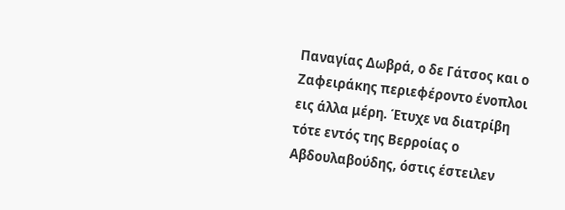Παναγίας Δωβρά, ο δε Γάτσος και ο Ζαφειράκης περιεφέροντο ένοπλοι εις άλλα μέρη. Έτυχε να διατρίβη τότε εντός της Βερροίας ο Αβδουλαβούδης, όστις έστειλεν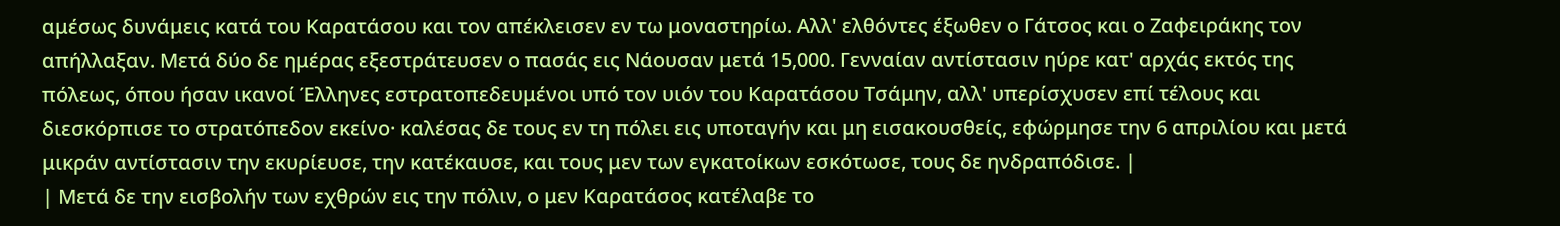αμέσως δυνάμεις κατά του Καρατάσου και τον απέκλεισεν εν τω μοναστηρίω. Αλλ' ελθόντες έξωθεν ο Γάτσος και ο Ζαφειράκης τον απήλλαξαν. Μετά δύο δε ημέρας εξεστράτευσεν ο πασάς εις Νάουσαν μετά 15,000. Γενναίαν αντίστασιν ηύρε κατ' αρχάς εκτός της πόλεως, όπου ήσαν ικανοί Έλληνες εστρατοπεδευμένοι υπό τον υιόν του Καρατάσου Τσάμην, αλλ' υπερίσχυσεν επί τέλους και διεσκόρπισε το στρατόπεδον εκείνο· καλέσας δε τους εν τη πόλει εις υποταγήν και μη εισακουσθείς, εφώρμησε την 6 απριλίου και μετά μικράν αντίστασιν την εκυρίευσε, την κατέκαυσε, και τους μεν των εγκατοίκων εσκότωσε, τους δε ηνδραπόδισε. |
| Μετά δε την εισβολήν των εχθρών εις την πόλιν, ο μεν Καρατάσος κατέλαβε το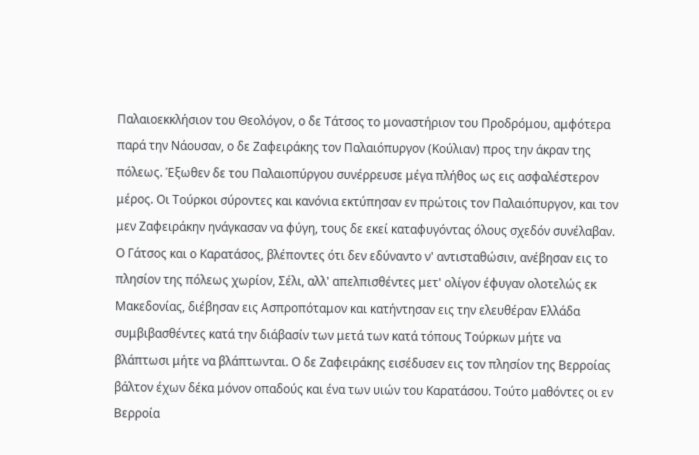Παλαιοεκκλήσιον του Θεολόγον, ο δε Τάτσος το μοναστήριον του Προδρόμου, αμφότερα παρά την Νάουσαν, ο δε Ζαφειράκης τον Παλαιόπυργον (Κούλιαν) προς την άκραν της πόλεως. Έξωθεν δε του Παλαιοπύργου συνέρρευσε μέγα πλήθος ως εις ασφαλέστερον μέρος. Οι Τούρκοι σύροντες και κανόνια εκτύπησαν εν πρώτοις τον Παλαιόπυργον, και τον μεν Ζαφειράκην ηνάγκασαν να φύγη, τους δε εκεί καταφυγόντας όλους σχεδόν συνέλαβαν. Ο Γάτσος και ο Καρατάσος, βλέποντες ότι δεν εδύναντο ν' αντισταθώσιν, ανέβησαν εις το πλησίον της πόλεως χωρίον, Σέλι, αλλ' απελπισθέντες μετ' ολίγον έφυγαν ολοτελώς εκ Μακεδονίας, διέβησαν εις Ασπροπόταμον και κατήντησαν εις την ελευθέραν Ελλάδα συμβιβασθέντες κατά την διάβασίν των μετά των κατά τόπους Τούρκων μήτε να βλάπτωσι μήτε να βλάπτωνται. Ο δε Ζαφειράκης εισέδυσεν εις τον πλησίον της Βερροίας βάλτον έχων δέκα μόνον οπαδούς και ένα των υιών του Καρατάσου. Τούτο μαθόντες οι εν Βερροία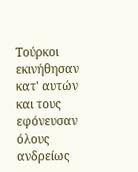Τούρκοι εκινήθησαν κατ' αυτών και τους εφόνευσαν όλους ανδρείως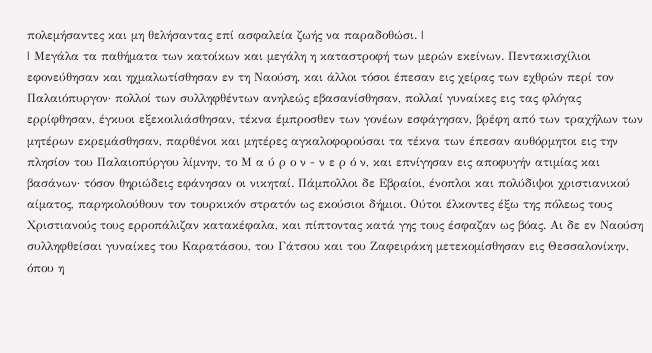πολεμήσαντες και μη θελήσαντας επί ασφαλεία ζωής να παραδοθώσι. |
| Μεγάλα τα παθήματα των κατοίκων και μεγάλη η καταστροφή των μερών εκείνων. Πεντακισχίλιοι εφονεύθησαν και ηχμαλωτίσθησαν εν τη Ναούση, και άλλοι τόσοι έπεσαν εις χείρας των εχθρών περί τον Παλαιόπυργον· πολλοί των συλληφθέντων ανηλεώς εβασανίσθησαν, πολλαί γυναίκες εις τας φλόγας ερρίφθησαν, έγκυοι εξεκοιλιάσθησαν, τέκνα έμπροσθεν των γονέων εσφάγησαν, βρέφη από των τραχήλων των μητέρων εκρεμάσθησαν, παρθένοι και μητέρες αγκαλοφορούσαι τα τέκνα των έπεσαν αυθόρμητοι εις την πλησίον του Παλαιοπύργου λίμνην, το Μ α ύ ρ ο ν - ν ε ρ ό ν, και επνίγησαν εις αποφυγήν ατιμίας και βασάνων· τόσον θηριώδεις εφάνησαν οι νικηταί. Πάμπολλοι δε Εβραίοι, ένοπλοι και πολύδιψοι χριστιανικού αίματος, παρηκολούθουν τον τουρκικόν στρατόν ως εκούσιοι δήμιοι. Ούτοι έλκοντες έξω της πόλεως τους Χριστιανούς τους ερροπάλιζαν κατακέφαλα, και πίπτοντας κατά γης τους έσφαζαν ως βόας. Αι δε εν Ναούση συλληφθείσαι γυναίκες του Καρατάσου, του Γάτσου και του Ζαφειράκη μετεκομίσθησαν εις Θεσσαλονίκην, όπου η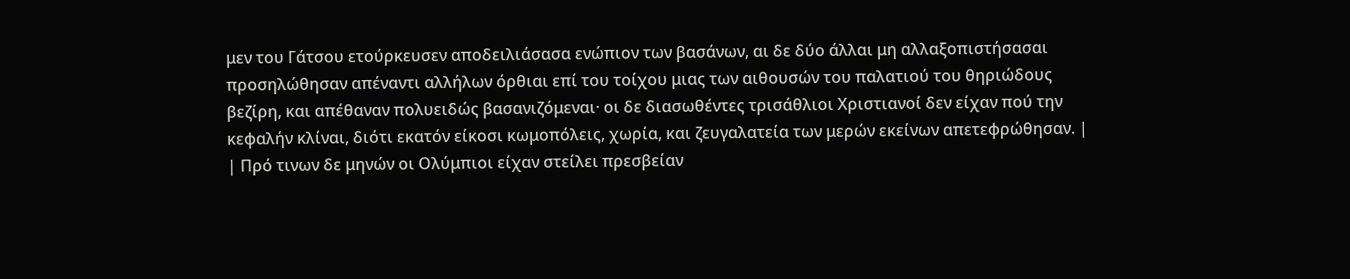μεν του Γάτσου ετούρκευσεν αποδειλιάσασα ενώπιον των βασάνων, αι δε δύο άλλαι μη αλλαξοπιστήσασαι προσηλώθησαν απέναντι αλλήλων όρθιαι επί του τοίχου μιας των αιθουσών του παλατιού του θηριώδους βεζίρη, και απέθαναν πολυειδώς βασανιζόμεναι· οι δε διασωθέντες τρισάθλιοι Χριστιανοί δεν είχαν πού την κεφαλήν κλίναι, διότι εκατόν είκοσι κωμοπόλεις, χωρία, και ζευγαλατεία των μερών εκείνων απετεφρώθησαν. |
| Πρό τινων δε μηνών οι Ολύμπιοι είχαν στείλει πρεσβείαν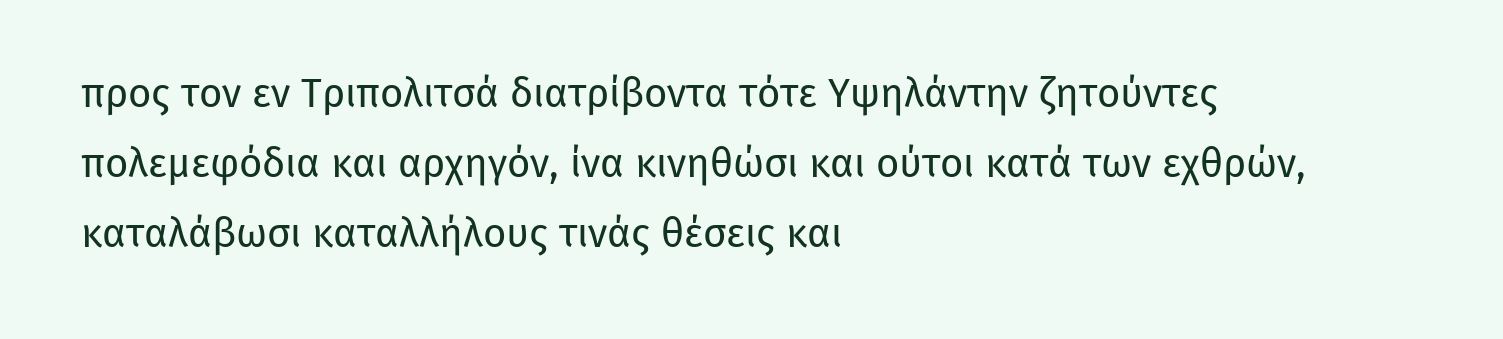προς τον εν Τριπολιτσά διατρίβοντα τότε Υψηλάντην ζητούντες πολεμεφόδια και αρχηγόν, ίνα κινηθώσι και ούτοι κατά των εχθρών, καταλάβωσι καταλλήλους τινάς θέσεις και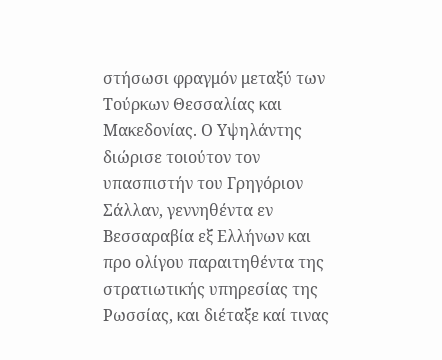στήσωσι φραγμόν μεταξύ των Τούρκων Θεσσαλίας και Μακεδονίας. Ο Υψηλάντης διώρισε τοιούτον τον υπασπιστήν του Γρηγόριον Σάλλαν, γεννηθέντα εν Βεσσαραβία εξ Ελλήνων και προ ολίγου παραιτηθέντα της στρατιωτικής υπηρεσίας της Ρωσσίας, και διέταξε καί τινας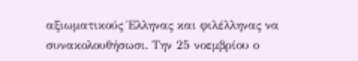αξιωματικούς Έλληνας και φιλέλληνας να συνακολουθήσωσι. Την 25 νοεμβρίου ο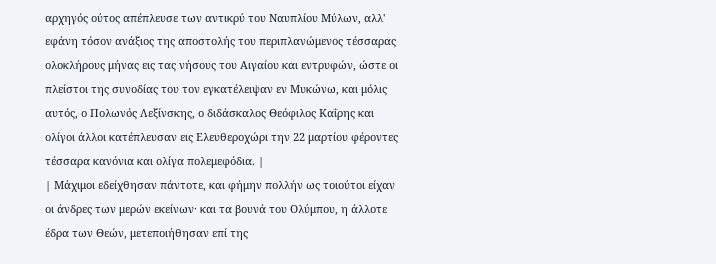αρχηγός ούτος απέπλευσε των αντικρύ του Ναυπλίου Μύλων, αλλ' εφάνη τόσον ανάξιος της αποστολής του περιπλανώμενος τέσσαρας ολοκλήρους μήνας εις τας νήσους του Αιγαίου και εντρυφών, ώστε οι πλείστοι της συνοδίας του τον εγκατέλειψαν εν Μυκώνω, και μόλις αυτός, ο Πολωνός Λεξίνσκης, ο διδάσκαλος Θεόφιλος Καΐρης και ολίγοι άλλοι κατέπλευσαν εις Ελευθεροχώρι την 22 μαρτίου φέροντες τέσσαρα κανόνια και ολίγα πολεμεφόδια. |
| Μάχιμοι εδείχθησαν πάντοτε, και φήμην πολλήν ως τοιούτοι είχαν οι άνδρες των μερών εκείνων· και τα βουνά του Ολύμπου, η άλλοτε έδρα των Θεών, μετεποιήθησαν επί της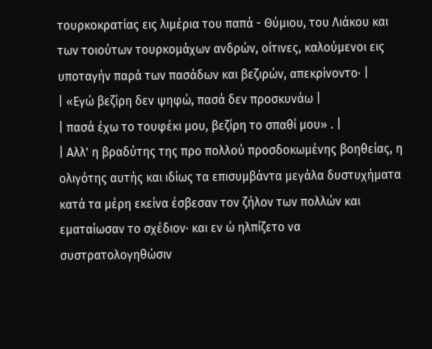τουρκοκρατίας εις λιμέρια του παπά - Θύμιου, του Λιάκου και των τοιούτων τουρκομάχων ανδρών, οίτινες, καλούμενοι εις υποταγήν παρά των πασάδων και βεζιρών, απεκρίνοντο· |
| «Εγώ βεζίρη δεν ψηφώ, πασά δεν προσκυνάω |
| πασά έχω το τουφέκι μου, βεζίρη το σπαθί μου» . |
| Αλλ' η βραδύτης της προ πολλού προσδοκωμένης βοηθείας, η ολιγότης αυτής και ιδίως τα επισυμβάντα μεγάλα δυστυχήματα κατά τα μέρη εκείνα έσβεσαν τον ζήλον των πολλών και εματαίωσαν το σχέδιον· και εν ώ ηλπίζετο να συστρατολογηθώσιν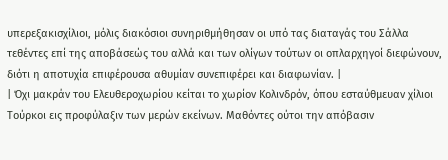υπερεξακισχίλιοι, μόλις διακόσιοι συνηριθμήθησαν οι υπό τας διαταγάς του Σάλλα τεθέντες επί της αποβάσεώς του αλλά και των ολίγων τούτων οι οπλαρχηγοί διεφώνουν, διότι η αποτυχία επιφέρουσα αθυμίαν συνεπιφέρει και διαφωνίαν. |
| Όχι μακράν του Ελευθεροχωρίου κείται το χωρίον Κολινδρόν, όπου εσταύθμευαν χίλιοι Τούρκοι εις προφύλαξιν των μερών εκείνων. Μαθόντες ούτοι την απόβασιν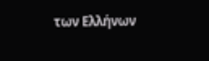των Ελλήνων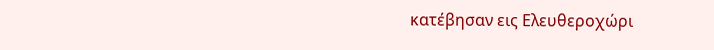κατέβησαν εις Ελευθεροχώρι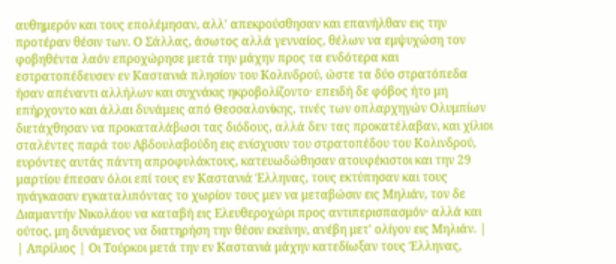αυθημερόν και τους επολέμησαν, αλλ' απεκρούσθησαν και επανήλθαν εις την προτέραν θέσιν των. Ο Σάλλας, άσωτος αλλά γενναίος, θέλων να εμψυχώση τον φοβηθέντα λαόν επροχώρησε μετά την μάχην προς τα ενδότερα και εστρατοπέδευσεν εν Καστανιά πλησίον του Κολινδρού, ώστε τα δύο στρατόπεδα ήσαν απέναντι αλλήλων και συχνάκις ηκροβολίζοντο· επειδή δε φόβος ήτο μη επήρχοντο και άλλαι δυνάμεις από Θεσσαλονίκης, τινές των οπλαρχηγών Ολυμπίων διετάχθησαν να προκαταλάβωσι τας διόδους, αλλά δεν τας προκατέλαβαν, και χίλιοι σταλέντες παρά του Αβδουλαβούδη εις ενίσχυσιν του στρατοπέδου του Κολινδρού, ευρόντες αυτάς πάντη απροφυλάκτους, κατευωδώθησαν ατουφέκιστοι και την 29 μαρτίου έπεσαν όλοι επί τους εν Καστανιά Έλληνας, τους εκτύπησαν και τους ηνάγκασαν εγκαταλιπόντας το χωρίον τους μεν να μεταβώσιν εις Μηλιάν, τον δε Διαμαντήν Νικολάου να καταβή εις Ελευθεροχώρι προς αντιπερισπασμόν· αλλά και ούτος, μη δυνάμενος να διατηρήση την θέσιν εκείνην, ανέβη μετ' ολίγον εις Μηλιάν. |
| Απρίλιος | Οι Τούρκοι μετά την εν Καστανιά μάχην κατεδίωξαν τους Έλληνας,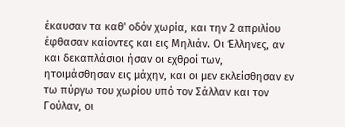έκαυσαν τα καθ' οδόν χωρία, και την 2 απριλίου έφθασαν καίοντες και εις Μηλιάν. Οι Έλληνες, αν και δεκαπλάσιοι ήσαν οι εχθροί των, ητοιμάσθησαν εις μάχην, και οι μεν εκλείσθησαν εν τω πύργω του χωρίου υπό τον Σάλλαν και τον Γούλαν, οι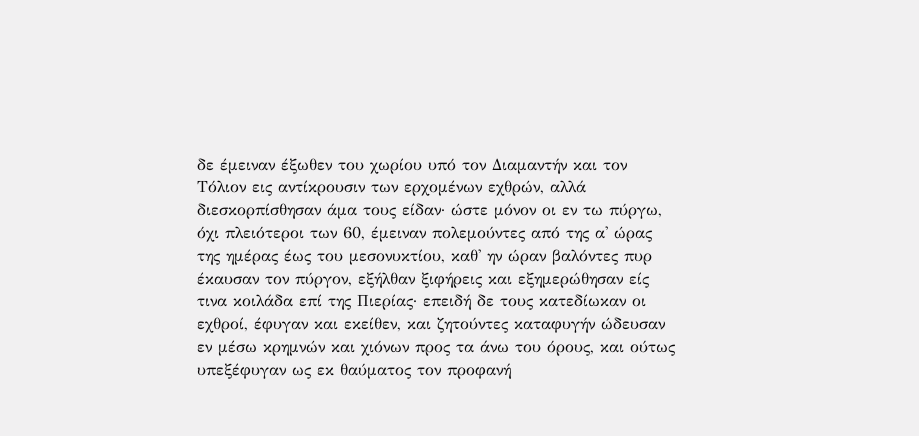δε έμειναν έξωθεν του χωρίου υπό τον Διαμαντήν και τον Τόλιον εις αντίκρουσιν των ερχομένων εχθρών, αλλά διεσκορπίσθησαν άμα τους είδαν· ώστε μόνον οι εν τω πύργω, όχι πλειότεροι των 60, έμειναν πολεμούντες από της α' ώρας της ημέρας έως του μεσονυκτίου, καθ' ην ώραν βαλόντες πυρ έκαυσαν τον πύργον, εξήλθαν ξιφήρεις και εξημερώθησαν είς τινα κοιλάδα επί της Πιερίας· επειδή δε τους κατεδίωκαν οι εχθροί, έφυγαν και εκείθεν, και ζητούντες καταφυγήν ώδευσαν εν μέσω κρημνών και χιόνων προς τα άνω του όρους, και ούτως υπεξέφυγαν ως εκ θαύματος τον προφανή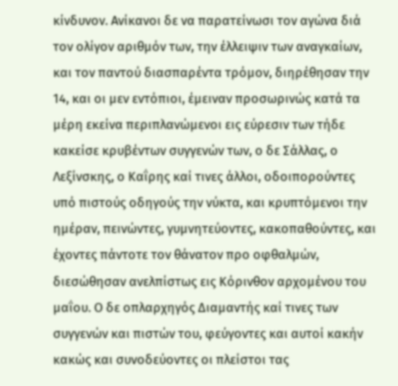κίνδυνον. Ανίκανοι δε να παρατείνωσι τον αγώνα διά τον ολίγον αριθμόν των, την έλλειψιν των αναγκαίων, και τον παντού διασπαρέντα τρόμον, διηρέθησαν την 14, και οι μεν εντόπιοι, έμειναν προσωρινώς κατά τα μέρη εκείνα περιπλανώμενοι εις εύρεσιν των τήδε κακείσε κρυβέντων συγγενών των, ο δε Σάλλας, ο Λεξίνσκης, ο Καΐρης καί τινες άλλοι, οδοιπορούντες υπό πιστούς οδηγούς την νύκτα, και κρυπτόμενοι την ημέραν, πεινώντες, γυμνητεύοντες, κακοπαθούντες, και έχοντες πάντοτε τον θάνατον προ οφθαλμών, διεσώθησαν ανελπίστως εις Κόρινθον αρχομένου του μαΐου. Ο δε οπλαρχηγός Διαμαντής καί τινες των συγγενών και πιστών του, φεύγοντες και αυτοί κακήν κακώς και συνοδεύοντες οι πλείστοι τας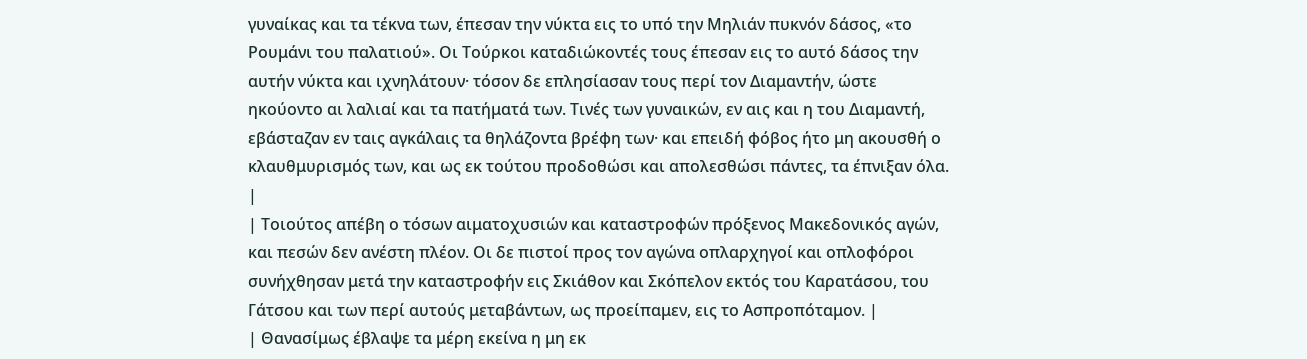γυναίκας και τα τέκνα των, έπεσαν την νύκτα εις το υπό την Μηλιάν πυκνόν δάσος, «το Ρουμάνι του παλατιού». Οι Τούρκοι καταδιώκοντές τους έπεσαν εις το αυτό δάσος την αυτήν νύκτα και ιχνηλάτουν· τόσον δε επλησίασαν τους περί τον Διαμαντήν, ώστε ηκούοντο αι λαλιαί και τα πατήματά των. Τινές των γυναικών, εν αις και η του Διαμαντή, εβάσταζαν εν ταις αγκάλαις τα θηλάζοντα βρέφη των· και επειδή φόβος ήτο μη ακουσθή ο κλαυθμυρισμός των, και ως εκ τούτου προδοθώσι και απολεσθώσι πάντες, τα έπνιξαν όλα. |
| Τοιούτος απέβη ο τόσων αιματοχυσιών και καταστροφών πρόξενος Μακεδονικός αγών, και πεσών δεν ανέστη πλέον. Οι δε πιστοί προς τον αγώνα οπλαρχηγοί και οπλοφόροι συνήχθησαν μετά την καταστροφήν εις Σκιάθον και Σκόπελον εκτός του Καρατάσου, του Γάτσου και των περί αυτούς μεταβάντων, ως προείπαμεν, εις το Ασπροπόταμον. |
| Θανασίμως έβλαψε τα μέρη εκείνα η μη εκ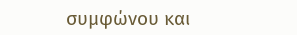συμφώνου και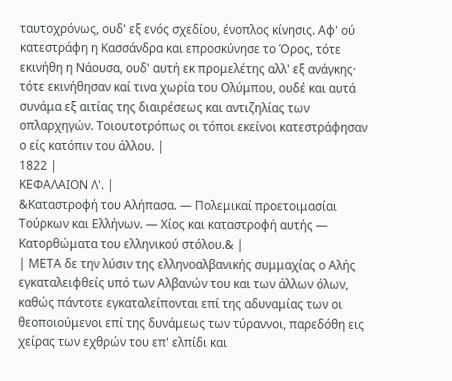ταυτοχρόνως, ουδ' εξ ενός σχεδίου, ένοπλος κίνησις. Αφ' ού κατεστράφη η Κασσάνδρα και επροσκύνησε το Όρος, τότε εκινήθη η Νάουσα, ουδ' αυτή εκ προμελέτης αλλ' εξ ανάγκης· τότε εκινήθησαν καί τινα χωρία του Ολύμπου, ουδέ και αυτά συνάμα εξ αιτίας της διαιρέσεως και αντιζηλίας των οπλαρχηγών. Τοιουτοτρόπως οι τόποι εκείνοι κατεστράφησαν ο είς κατόπιν του άλλου. |
1822 |
ΚΕΦΑΛΑΙΟΝ Λ'. |
&Καταστροφή του Αλήπασα. — Πολεμικαί προετοιμασίαι Τούρκων και Ελλήνων. — Χίος και καταστροφή αυτής — Κατορθώματα του ελληνικού στόλου.& |
| ΜΕΤΑ δε την λύσιν της ελληνοαλβανικής συμμαχίας ο Αλής εγκαταλειφθείς υπό των Αλβανών του και των άλλων όλων, καθώς πάντοτε εγκαταλείπονται επί της αδυναμίας των οι θεοποιούμενοι επί της δυνάμεως των τύραννοι, παρεδόθη εις χείρας των εχθρών του επ' ελπίδι και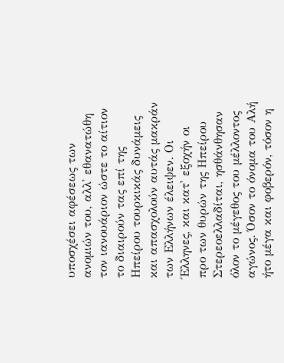υποσχέσει αφέσεως των ανομιών του, αλλ' εθανατώθη τον ιανουάριον ώστε το αίτιον το διαιρούν τας επί της Ηπείρου τουρκικάς δυνάμεις και απασχολούν αυτάς μακράν των Ελλήνων έλειψεν. Οι Έλληνες, και κατ' εξοχήν οι προ των θυρών της Ηπείρου Στερεοελλαδίται, ησθάνθησαν όλον το μέγεθος του μέλλοντος αγώνος. Όσον το όνομα του Αλή ήτο μέγα και φοβερόν, τόσον η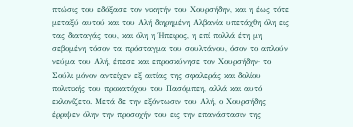πτώσις του εδόξασε τον νικητήν του Χουρσήδην, και η έως τότε μεταξύ αυτού και του Αλή διηρημένη Αλβανία υπετάχθη όλη εις τας διαταγάς του, και όλη η Ήπειρος, η επί πολλά έτη μη σεβομένη τόσον τα πρόσταγμα του σουλτάνου, όσον το απλούν νεύμα του Αλή, έπεσε και επροσκύνησε τον Χουρσήδην· το Σούλι μόνον αντείχεν εξ αιτίας της σφαλεράς και δολίου πολιτικής του προκατόχου του Πασόμπεη, αλλά και αυτό εκλονίζετο. Μετά δε την εξόντωσιν του Αλή, ο Χουρσήδης έρριψεν όλην την προσοχήν του εις την επανάστασιν της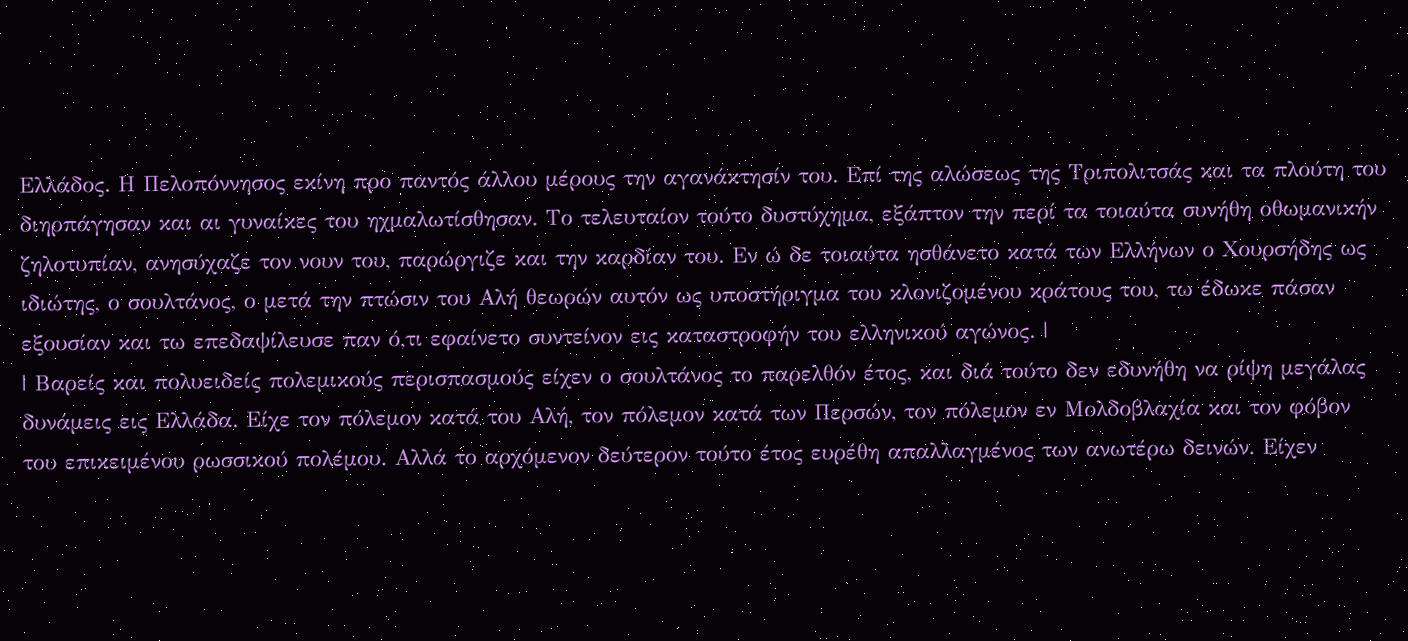Ελλάδος. Η Πελοπόννησος εκίνη προ παντός άλλου μέρους την αγανάκτησίν του. Επί της αλώσεως της Τριπολιτσάς και τα πλούτη του διηρπάγησαν και αι γυναίκες του ηχμαλωτίσθησαν. Το τελευταίον τούτο δυστύχημα, εξάπτον την περί τα τοιαύτα συνήθη οθωμανικήν ζηλοτυπίαν, ανησύχαζε τον νουν του, παρώργιζε και την καρδίαν του. Εν ώ δε τοιαύτα ησθάνετο κατά των Ελλήνων ο Χουρσήδης ως ιδιώτης, ο σουλτάνος, ο μετά την πτώσιν του Αλή θεωρών αυτόν ως υποστήριγμα του κλονιζομένου κράτους του, τω έδωκε πάσαν εξουσίαν και τω επεδαψίλευσε παν ό,τι εφαίνετο συντείνον εις καταστροφήν του ελληνικού αγώνος. |
| Βαρείς και πολυειδείς πολεμικούς περισπασμούς είχεν ο σουλτάνος το παρελθόν έτος, και διά τούτο δεν εδυνήθη να ρίψη μεγάλας δυνάμεις εις Ελλάδα. Είχε τον πόλεμον κατά του Αλή, τον πόλεμον κατά των Περσών, τον πόλεμον εν Μολδοβλαχία και τον φόβον του επικειμένου ρωσσικού πολέμου. Αλλά το αρχόμενον δεύτερον τούτο έτος ευρέθη απαλλαγμένος των ανωτέρω δεινών. Είχεν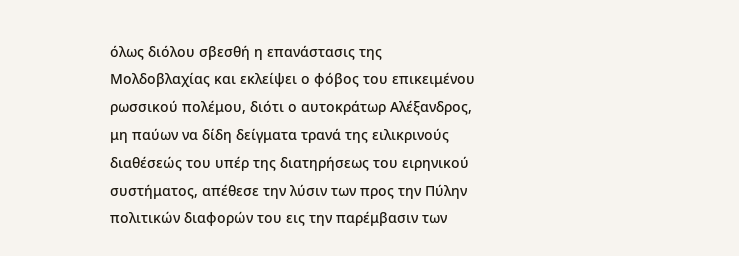όλως διόλου σβεσθή η επανάστασις της Μολδοβλαχίας και εκλείψει ο φόβος του επικειμένου ρωσσικού πολέμου, διότι ο αυτοκράτωρ Αλέξανδρος, μη παύων να δίδη δείγματα τρανά της ειλικρινούς διαθέσεώς του υπέρ της διατηρήσεως του ειρηνικού συστήματος, απέθεσε την λύσιν των προς την Πύλην πολιτικών διαφορών του εις την παρέμβασιν των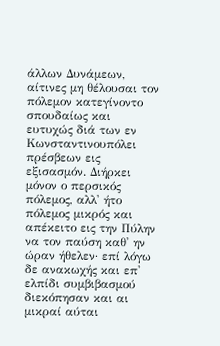άλλων Δυνάμεων, αίτινες μη θέλουσαι τον πόλεμον κατεγίνοντο σπουδαίως και ευτυχώς διά των εν Κωνσταντινουπόλει πρέσβεων εις εξισασμόν. Διήρκει μόνον ο περσικός πόλεμος, αλλ' ήτο πόλεμος μικρός και απέκειτο εις την Πύλην να τον παύση καθ' ην ώραν ήθελεν· επί λόγω δε ανακωχής και επ' ελπίδι συμβιβασμού διεκόπησαν και αι μικραί αύται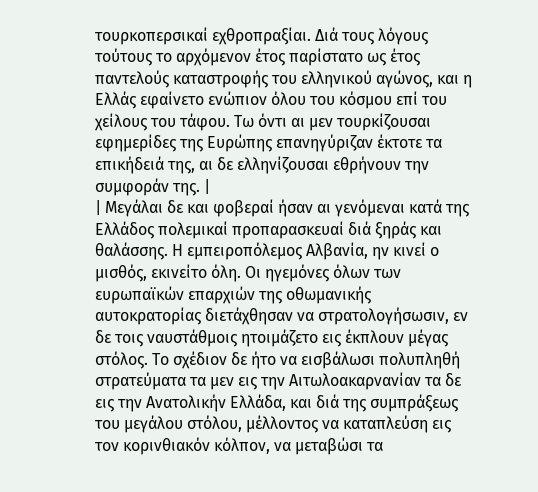τουρκοπερσικαί εχθροπραξίαι. Διά τους λόγους τούτους το αρχόμενον έτος παρίστατο ως έτος παντελούς καταστροφής του ελληνικού αγώνος, και η Ελλάς εφαίνετο ενώπιον όλου του κόσμου επί του χείλους του τάφου. Τω όντι αι μεν τουρκίζουσαι εφημερίδες της Ευρώπης επανηγύριζαν έκτοτε τα επικήδειά της, αι δε ελληνίζουσαι εθρήνουν την συμφοράν της. |
| Μεγάλαι δε και φοβεραί ήσαν αι γενόμεναι κατά της Ελλάδος πολεμικαί προπαρασκευαί διά ξηράς και θαλάσσης. Η εμπειροπόλεμος Αλβανία, ην κινεί ο μισθός, εκινείτο όλη. Οι ηγεμόνες όλων των ευρωπαϊκών επαρχιών της οθωμανικής αυτοκρατορίας διετάχθησαν να στρατολογήσωσιν, εν δε τοις ναυστάθμοις ητοιμάζετο εις έκπλουν μέγας στόλος. Το σχέδιον δε ήτο να εισβάλωσι πολυπληθή στρατεύματα τα μεν εις την Αιτωλοακαρνανίαν τα δε εις την Ανατολικήν Ελλάδα, και διά της συμπράξεως του μεγάλου στόλου, μέλλοντος να καταπλεύση εις τον κορινθιακόν κόλπον, να μεταβώσι τα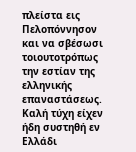πλείστα εις Πελοπόννησον και να σβέσωσι τοιουτοτρόπως την εστίαν της ελληνικής επαναστάσεως. Καλή τύχη είχεν ήδη συστηθή εν Ελλάδι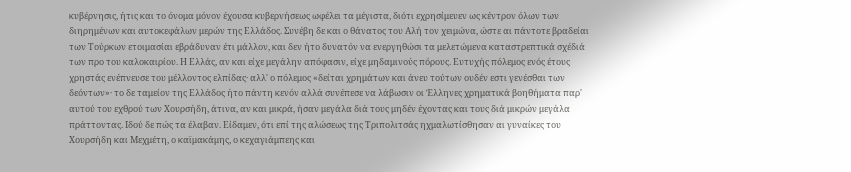κυβέρνησις, ήτις και το όνομα μόνον έχουσα κυβερνήσεως ωφέλει τα μέγιστα, διότι εχρησίμευεν ως κέντρον όλων των διηρημένων και αυτοκεφάλων μερών της Ελλάδος. Συνέβη δε και ο θάνατος του Αλή τον χειμώνα, ώστε αι πάντοτε βραδείαι των Τούρκων ετοιμασίαι εβράδυναν έτι μάλλον, και δεν ήτο δυνατόν να ενεργηθώσι τα μελετώμενα καταστρεπτικά σχέδιά των προ του καλοκαιρίου. Η Ελλάς, αν και είχε μεγάλην απόφασιν, είχε μηδαμινούς πόρους. Ευτυχής πόλεμος ενός έτους χρηστάς ενέπνευσε του μέλλοντος ελπίδας· αλλ' ο πόλεμος «δείται χρημάτων και άνευ τούτων ουδέν εστι γενέσθαι των δεόντων»· το δε ταμείον της Ελλάδος ήτο πάντη κενόν αλλά συνέπεσε να λάβωσιν οι Έλληνες χρηματικά βοηθήματα παρ' αυτού του εχθρού των Χουρσήδη, άτινα, αν και μικρά, ήσαν μεγάλα διά τους μηδέν έχοντας και τους διά μικρών μεγάλα πράττοντας. Ιδού δε πώς τα έλαβαν. Είδαμεν, ότι επί της αλώσεως της Τριπολιτσάς ηχμαλωτίσθησαν αι γυναίκες του Χουρσήδη και Μεχμέτη, ο καϊμακάμης, ο κεχαγιάμπεης και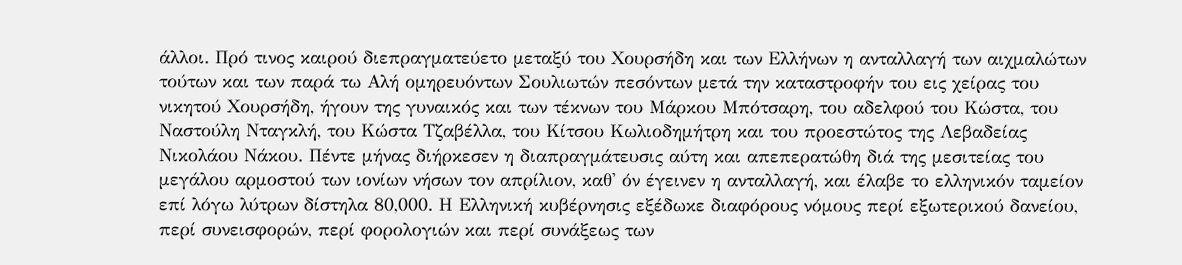άλλοι. Πρό τινος καιρού διεπραγματεύετο μεταξύ του Χουρσήδη και των Ελλήνων η ανταλλαγή των αιχμαλώτων τούτων και των παρά τω Αλή ομηρευόντων Σουλιωτών πεσόντων μετά την καταστροφήν του εις χείρας του νικητού Χουρσήδη, ήγουν της γυναικός και των τέκνων του Μάρκου Μπότσαρη, του αδελφού του Κώστα, του Ναστούλη Νταγκλή, του Κώστα Τζαβέλλα, του Κίτσου Κωλιοδημήτρη και του προεστώτος της Λεβαδείας Νικολάου Νάκου. Πέντε μήνας διήρκεσεν η διαπραγμάτευσις αύτη και απεπερατώθη διά της μεσιτείας του μεγάλου αρμοστού των ιονίων νήσων τον απρίλιον, καθ' όν έγεινεν η ανταλλαγή, και έλαβε το ελληνικόν ταμείον επί λόγω λύτρων δίστηλα 80,000. Η Ελληνική κυβέρνησις εξέδωκε διαφόρους νόμους περί εξωτερικού δανείου, περί συνεισφορών, περί φορολογιών και περί συνάξεως των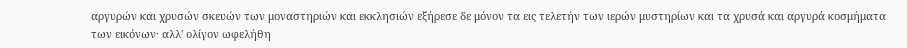αργυρών και χρυσών σκευών των μοναστηριών και εκκλησιών εξήρεσε δε μόνον τα εις τελετήν των ιερών μυστηρίων και τα χρυσά και αργυρά κοσμήματα των εικόνων· αλλ' ολίγον ωφελήθη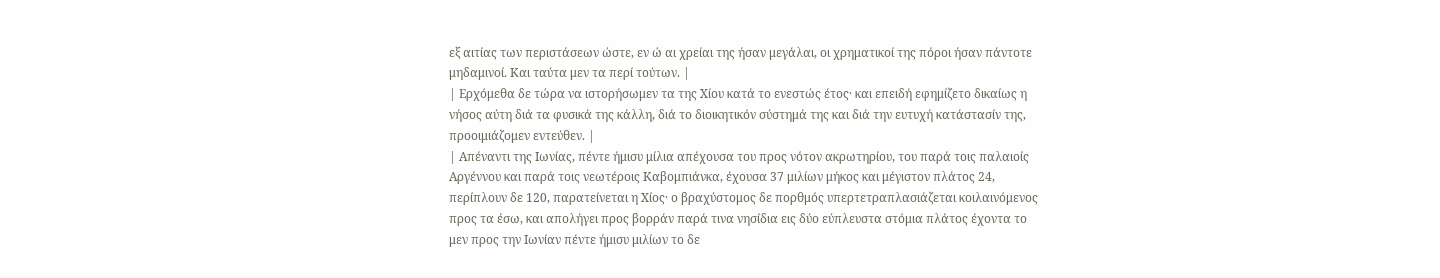εξ αιτίας των περιστάσεων ώστε, εν ώ αι χρείαι της ήσαν μεγάλαι, οι χρηματικοί της πόροι ήσαν πάντοτε μηδαμινοί. Και ταύτα μεν τα περί τούτων. |
| Ερχόμεθα δε τώρα να ιστορήσωμεν τα της Χίου κατά το ενεστώς έτος· και επειδή εφημίζετο δικαίως η νήσος αύτη διά τα φυσικά της κάλλη, διά το διοικητικόν σύστημά της και διά την ευτυχή κατάστασίν της, προοιμιάζομεν εντεύθεν. |
| Απέναντι της Ιωνίας, πέντε ήμισυ μίλια απέχουσα του προς νότον ακρωτηρίου, του παρά τοις παλαιοίς Αργέννου και παρά τοις νεωτέροις Καβομπιάνκα, έχουσα 37 μιλίων μήκος και μέγιστον πλάτος 24, περίπλουν δε 120, παρατείνεται η Χίος· ο βραχύστομος δε πορθμός υπερτετραπλασιάζεται κοιλαινόμενος προς τα έσω, και απολήγει προς βορράν παρά τινα νησίδια εις δύο εύπλευστα στόμια πλάτος έχοντα το μεν προς την Ιωνίαν πέντε ήμισυ μιλίων το δε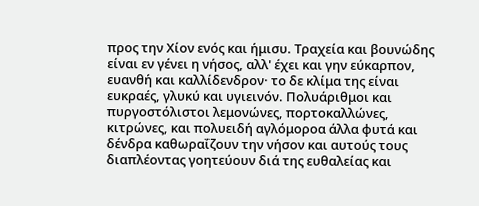προς την Χίον ενός και ήμισυ. Τραχεία και βουνώδης είναι εν γένει η νήσος, αλλ' έχει και γην εύκαρπον, ευανθή και καλλίδενδρον· το δε κλίμα της είναι ευκραές, γλυκύ και υγιεινόν. Πολυάριθμοι και πυργοστόλιστοι λεμονώνες, πορτοκαλλώνες, κιτρώνες, και πολυειδή αγλόμοροα άλλα φυτά και δένδρα καθωραΐζουν την νήσον και αυτούς τους διαπλέοντας γοητεύουν διά της ευθαλείας και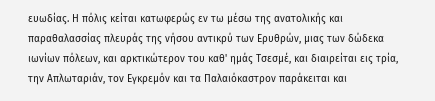ευωδίας. Η πόλις κείται κατωφερώς εν τω μέσω της ανατολικής και παραθαλασσίας πλευράς της νήσου αντικρύ των Ερυθρών, μιας των δώδεκα ιωνίων πόλεων, και αρκτικώτερον του καθ' ημάς Τσεσμέ, και διαιρείται εις τρία, την Απλωταριάν, τον Εγκρεμόν και τα Παλαιόκαστρον παράκειται και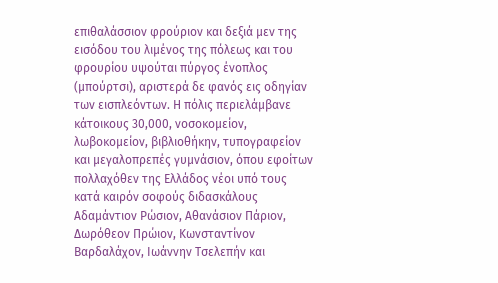επιθαλάσσιον φρούριον και δεξιά μεν της εισόδου του λιμένος της πόλεως και του φρουρίου υψούται πύργος ένοπλος (μπούρτσι), αριστερά δε φανός εις οδηγίαν των εισπλεόντων. Η πόλις περιελάμβανε κάτοικους 30,000, νοσοκομείον, λωβοκομείον, βιβλιοθήκην, τυπογραφείον και μεγαλοπρεπές γυμνάσιον, όπου εφοίτων πολλαχόθεν της Ελλάδος νέοι υπό τους κατά καιρόν σοφούς διδασκάλους Αδαμάντιον Ρώσιον, Αθανάσιον Πάριον, Δωρόθεον Πρώιον, Κωνσταντίνον Βαρδαλάχον, Ιωάννην Τσελεπήν και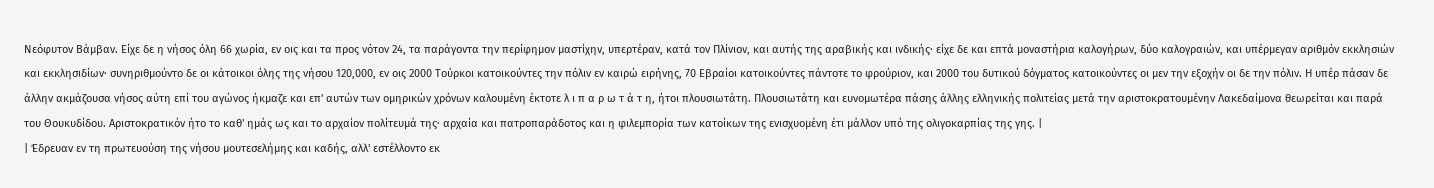Νεόφυτον Βάμβαν. Είχε δε η νήσος όλη 66 χωρία, εν οις και τα προς νότον 24, τα παράγοντα την περίφημον μαστίχην, υπερτέραν, κατά τον Πλίνιον, και αυτής της αραβικής και ινδικής· είχε δε και επτά μοναστήρια καλογήρων, δύο καλογραιών, και υπέρμεγαν αριθμόν εκκλησιών και εκκλησιδίων· συνηριθμούντο δε οι κάτοικοι όλης της νήσου 120,000, εν οις 2000 Τούρκοι κατοικούντες την πόλιν εν καιρώ ειρήνης, 70 Εβραίοι κατοικούντες πάντοτε το φρούριον, και 2000 του δυτικού δόγματος κατοικούντες οι μεν την εξοχήν οι δε την πόλιν. Η υπέρ πάσαν δε άλλην ακμάζουσα νήσος αύτη επί του αγώνος ήκμαζε και επ' αυτών των ομηρικών χρόνων καλουμένη έκτοτε λ ι π α ρ ω τ ά τ η, ήτοι πλουσιωτάτη. Πλουσιωτάτη και ευνομωτέρα πάσης άλλης ελληνικής πολιτείας μετά την αριστοκρατουμένην Λακεδαίμονα θεωρείται και παρά του Θουκυδίδου. Αριστοκρατικόν ήτο το καθ' ημάς ως και το αρχαίον πολίτευμά της· αρχαία και πατροπαράδοτος και η φιλεμπορία των κατοίκων της ενισχυομένη έτι μάλλον υπό της ολιγοκαρπίας της γης. |
| Έδρευαν εν τη πρωτευούση της νήσου μουτεσελήμης και καδής, αλλ' εστέλλοντο εκ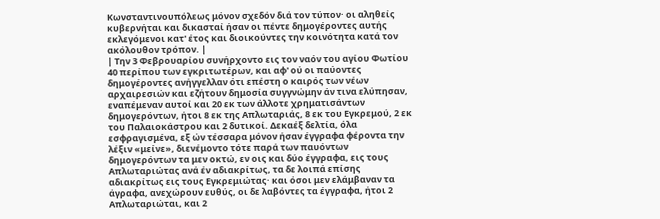Κωνσταντινουπόλεως μόνον σχεδόν διά τον τύπον· οι αληθείς κυβερνήται και δικασταί ήσαν οι πέντε δημογέροντες αυτής εκλεγόμενοι κατ' έτος και διοικούντες την κοινότητα κατά τον ακόλουθον τρόπον. |
| Την 3 Φεβρουαρίου συνήρχοντο εις τον ναόν του αγίου Φωτίου 40 περίπου των εγκριτωτέρων, και αφ' ού οι παύοντες δημογέροντες ανήγγελλαν ότι επέστη ο καιρός των νέων αρχαιρεσιών και εζήτουν δημοσία συγγνώμην άν τινα ελύπησαν, εναπέμεναν αυτοί και 20 εκ των άλλοτε χρηματισάντων δημογερόντων, ήτοι 8 εκ της Απλωταριάς, 8 εκ του Εγκρεμού, 2 εκ του Παλαιοκάστρου και 2 δυτικοί. Δεκαέξ δελτία, όλα εσφραγισμένα, εξ ών τέσσαρα μόνον ήσαν έγγραφα φέροντα την λέξιν «μείνε», διενέμοντο τότε παρά των παυόντων δημογερόντων τα μεν οκτώ, εν οις και δύο έγγραφα, εις τους Απλωταριώτας ανά έν αδιακρίτως, τα δε λοιπά επίσης αδιακρίτως εις τους Εγκρεμιώτας· και όσοι μεν ελάμβαναν τα άγραφα, ανεχώρουν ευθύς, οι δε λαβόντες τα έγγραφα, ήτοι 2 Απλωταριώται, και 2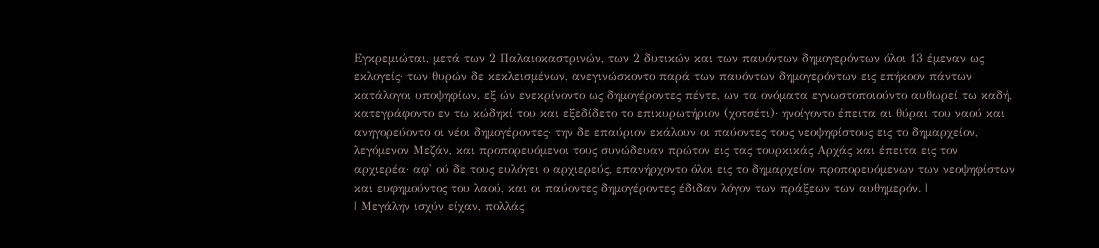Εγκρεμιώται, μετά των 2 Παλαιοκαστρινών, των 2 δυτικών και των παυόντων δημογερόντων όλοι 13 έμεναν ως εκλογείς· των θυρών δε κεκλεισμένων, ανεγινώσκοντο παρά των παυόντων δημογερόντων εις επήκοον πάντων κατάλογοι υποψηφίων, εξ ών ενεκρίνοντο ως δημογέροντες πέντε, ων τα ονόματα εγνωστοποιούντο αυθωρεί τω καδή, κατεγράφοντο εν τω κώδηκί του και εξεδίδετο το επικυρωτήριον (χοτσέτι)· ηνοίγοντο έπειτα αι θύραι του ναού και ανηγορεύοντο οι νέοι δημογέροντες· την δε επαύριον εκάλουν οι παύοντες τους νεοψηφίστους εις το δημαρχείον, λεγόμενον Μεζάν, και προπορευόμενοι τους συνώδευαν πρώτον εις τας τουρκικάς Αρχάς και έπειτα εις τον αρχιερέα· αφ' ού δε τους ευλόγει ο αρχιερεύς, επανήρχοντο όλοι εις το δημαρχείον προπορευόμενων των νεοψηφίστων και ευφημούντος του λαού, και οι παύοντες δημογέροντες έδιδαν λόγον των πράξεων των αυθημερόν. |
| Μεγάλην ισχύν είχαν, πολλάς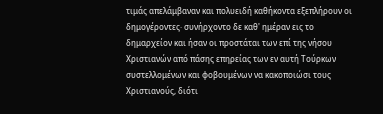τιμάς απελάμβαναν και πολυειδή καθήκοντα εξεπλήρουν οι δημογέροντες· συνήρχοντο δε καθ' ημέραν εις το δημαρχείον και ήσαν οι προστάται των επί της νήσου Χριστιανών από πάσης επηρείας των εν αυτή Τούρκων συστελλομένων και φοβουμένων να κακοποιώσι τους Χριστιανούς, διότι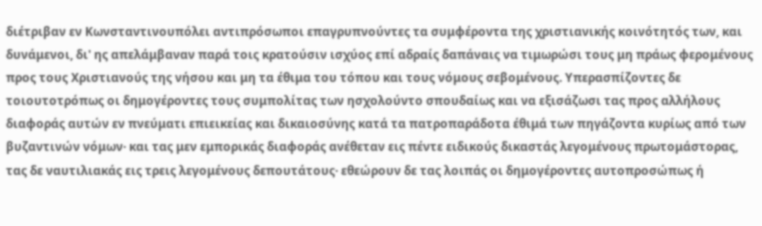διέτριβαν εν Κωνσταντινουπόλει αντιπρόσωποι επαγρυπνούντες τα συμφέροντα της χριστιανικής κοινότητός των, και δυνάμενοι, δι' ης απελάμβαναν παρά τοις κρατούσιν ισχύος επί αδραίς δαπάναις να τιμωρώσι τους μη πράως φερομένους προς τους Χριστιανούς της νήσου και μη τα έθιμα του τόπου και τους νόμους σεβομένους. Υπερασπίζοντες δε τοιουτοτρόπως οι δημογέροντες τους συμπολίτας των ησχολούντο σπουδαίως και να εξισάζωσι τας προς αλλήλους διαφοράς αυτών εν πνεύματι επιεικείας και δικαιοσύνης κατά τα πατροπαράδοτα έθιμά των πηγάζοντα κυρίως από των βυζαντινών νόμων· και τας μεν εμπορικάς διαφοράς ανέθεταν εις πέντε ειδικούς δικαστάς λεγομένους πρωτομάστορας, τας δε ναυτιλιακάς εις τρεις λεγομένους δεπουτάτους· εθεώρουν δε τας λοιπάς οι δημογέροντες αυτοπροσώπως ή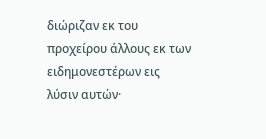διώριζαν εκ του προχείρου άλλους εκ των ειδημονεστέρων εις λύσιν αυτών·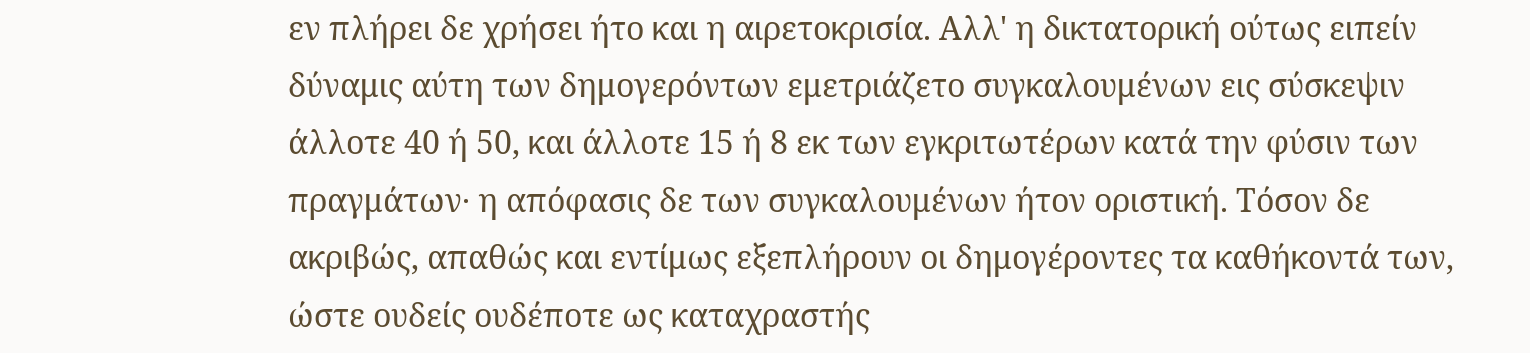εν πλήρει δε χρήσει ήτο και η αιρετοκρισία. Αλλ' η δικτατορική ούτως ειπείν δύναμις αύτη των δημογερόντων εμετριάζετο συγκαλουμένων εις σύσκεψιν άλλοτε 40 ή 50, και άλλοτε 15 ή 8 εκ των εγκριτωτέρων κατά την φύσιν των πραγμάτων· η απόφασις δε των συγκαλουμένων ήτον οριστική. Τόσον δε ακριβώς, απαθώς και εντίμως εξεπλήρουν οι δημογέροντες τα καθήκοντά των, ώστε ουδείς ουδέποτε ως καταχραστής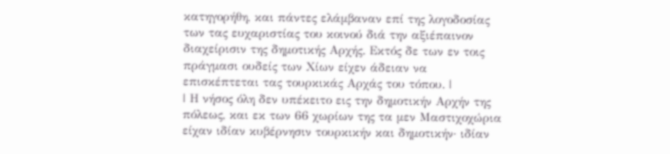κατηγορήθη, και πάντες ελάμβαναν επί της λογοδοσίας των τας ευχαριστίας του κοινού διά την αξιέπαινον διαχείρισιν της δημοτικής Αρχής. Εκτός δε των εν τοις πράγμασι ουδείς των Χίων είχεν άδειαν να επισκέπτεται τας τουρκικάς Αρχάς του τόπου. |
| Η νήσος όλη δεν υπέκειτο εις την δημοτικήν Αρχήν της πόλεως, και εκ των 66 χωρίων της τα μεν Μαστιχοχώρια είχαν ιδίαν κυβέρνησιν τουρκικήν και δημοτικήν· ιδίαν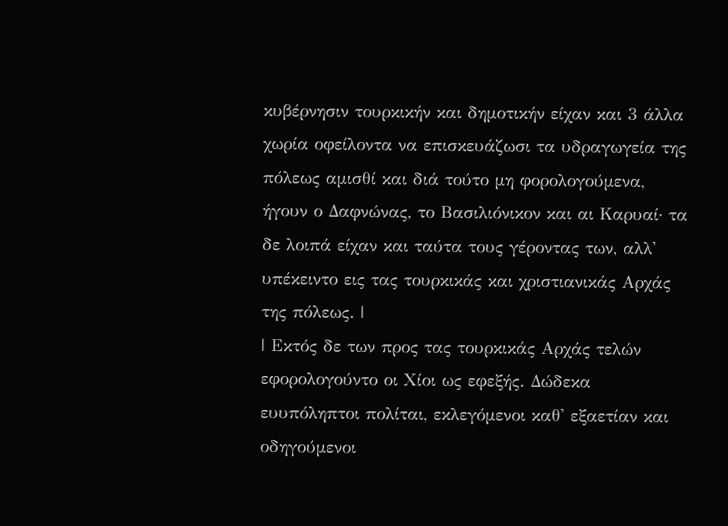κυβέρνησιν τουρκικήν και δημοτικήν είχαν και 3 άλλα χωρία οφείλοντα να επισκευάζωσι τα υδραγωγεία της πόλεως αμισθί και διά τούτο μη φορολογούμενα, ήγουν ο Δαφνώνας, το Βασιλιόνικον και αι Καρυαί· τα δε λοιπά είχαν και ταύτα τους γέροντας των, αλλ' υπέκειντο εις τας τουρκικάς και χριστιανικάς Αρχάς της πόλεως. |
| Εκτός δε των προς τας τουρκικάς Αρχάς τελών εφορολογούντο οι Χίοι ως εφεξής. Δώδεκα ευυπόληπτοι πολίται, εκλεγόμενοι καθ' εξαετίαν και οδηγούμενοι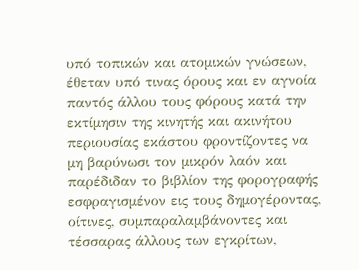υπό τοπικών και ατομικών γνώσεων, έθεταν υπό τινας όρους και εν αγνοία παντός άλλου τους φόρους κατά την εκτίμησιν της κινητής και ακινήτου περιουσίας εκάστου φροντίζοντες να μη βαρύνωσι τον μικρόν λαόν και παρέδιδαν το βιβλίον της φορογραφής εσφραγισμένον εις τους δημογέροντας, οίτινες, συμπαραλαμβάνοντες και τέσσαρας άλλους των εγκρίτων,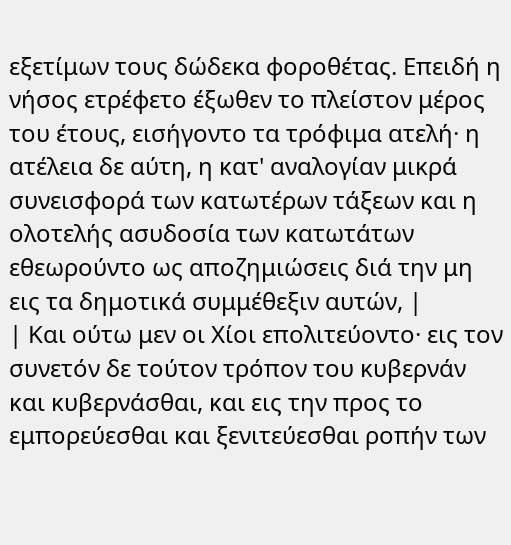εξετίμων τους δώδεκα φοροθέτας. Επειδή η νήσος ετρέφετο έξωθεν το πλείστον μέρος του έτους, εισήγοντο τα τρόφιμα ατελή· η ατέλεια δε αύτη, η κατ' αναλογίαν μικρά συνεισφορά των κατωτέρων τάξεων και η ολοτελής ασυδοσία των κατωτάτων εθεωρούντο ως αποζημιώσεις διά την μη εις τα δημοτικά συμμέθεξιν αυτών, |
| Και ούτω μεν οι Χίοι επολιτεύοντο· εις τον συνετόν δε τούτον τρόπον του κυβερνάν και κυβερνάσθαι, και εις την προς το εμπορεύεσθαι και ξενιτεύεσθαι ροπήν των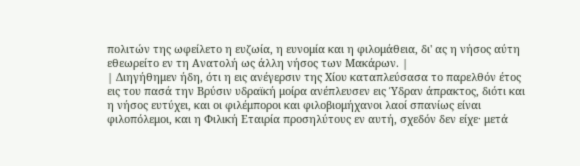πολιτών της ωφείλετο η ευζωία, η ευνομία και η φιλομάθεια, δι' ας η νήσος αύτη εθεωρείτο εν τη Ανατολή ως άλλη νήσος των Μακάρων. |
| Διηγήθημεν ήδη, ότι η εις ανέγερσιν της Χίου καταπλεύσασα το παρελθόν έτος εις του πασά την Βρύσιν υδραϊκή μοίρα ανέπλευσεν εις Ύδραν άπρακτος, διότι και η νήσος ευτύχει, και οι φιλέμποροι και φιλοβιομήχανοι λαοί σπανίως είναι φιλοπόλεμοι, και η Φιλική Εταιρία προσηλύτους εν αυτή, σχεδόν δεν είχε· μετά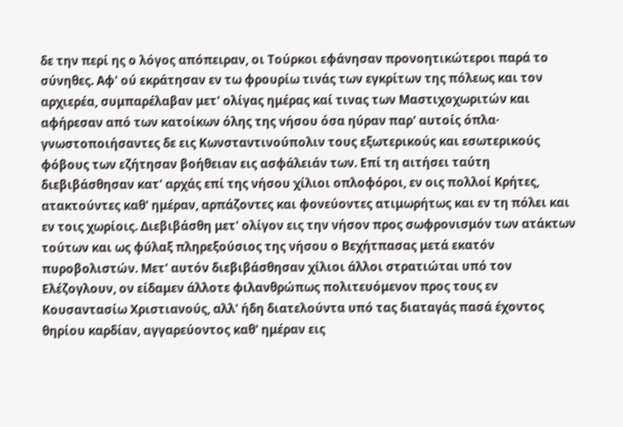δε την περί ης ο λόγος απόπειραν, οι Τούρκοι εφάνησαν προνοητικώτεροι παρά το σύνηθες. Αφ' ού εκράτησαν εν τω φρουρίω τινάς των εγκρίτων της πόλεως και τον αρχιερέα, συμπαρέλαβαν μετ' ολίγας ημέρας καί τινας των Μαστιχοχωριτών και αφήρεσαν από των κατοίκων όλης της νήσου όσα ηύραν παρ' αυτοίς όπλα· γνωστοποιήσαντες δε εις Κωνσταντινούπολιν τους εξωτερικούς και εσωτερικούς φόβους των εζήτησαν βοήθειαν εις ασφάλειάν των. Επί τη αιτήσει ταύτη διεβιβάσθησαν κατ' αρχάς επί της νήσου χίλιοι οπλοφόροι, εν οις πολλοί Κρήτες, ατακτούντες καθ' ημέραν, αρπάζοντες και φονεύοντες ατιμωρήτως και εν τη πόλει και εν τοις χωρίοις. Διεβιβάσθη μετ' ολίγον εις την νήσον προς σωφρονισμόν των ατάκτων τούτων και ως φύλαξ πληρεξούσιος της νήσου ο Βεχήτπασας μετά εκατόν πυροβολιστών. Μετ' αυτόν διεβιβάσθησαν χίλιοι άλλοι στρατιώται υπό τον Ελέζογλουν, ον είδαμεν άλλοτε φιλανθρώπως πολιτευόμενον προς τους εν Κουσαντασίω Χριστιανούς, αλλ' ήδη διατελούντα υπό τας διαταγάς πασά έχοντος θηρίου καρδίαν, αγγαρεύοντος καθ' ημέραν εις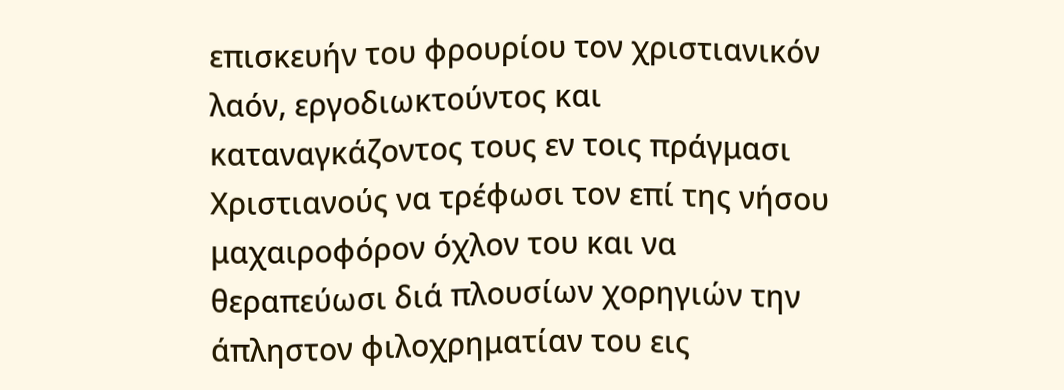επισκευήν του φρουρίου τον χριστιανικόν λαόν, εργοδιωκτούντος και καταναγκάζοντος τους εν τοις πράγμασι Χριστιανούς να τρέφωσι τον επί της νήσου μαχαιροφόρον όχλον του και να θεραπεύωσι διά πλουσίων χορηγιών την άπληστον φιλοχρηματίαν του εις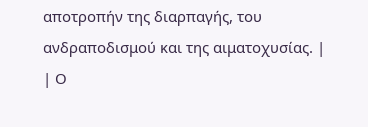αποτροπήν της διαρπαγής, του ανδραποδισμού και της αιματοχυσίας. |
| Ο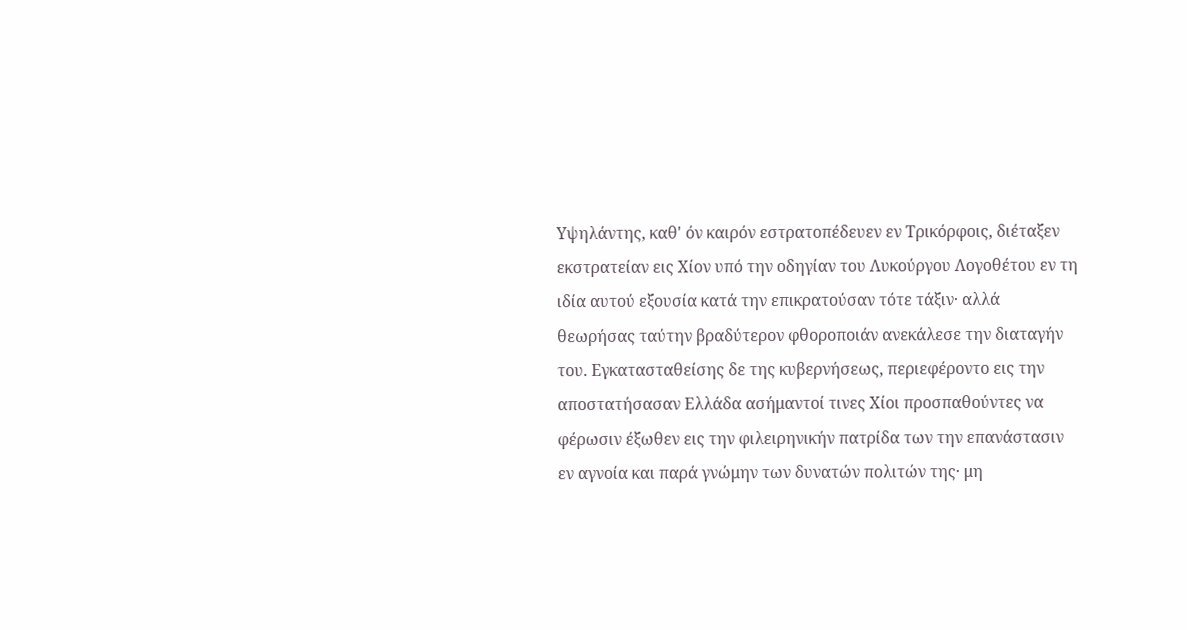Υψηλάντης, καθ' όν καιρόν εστρατοπέδευεν εν Τρικόρφοις, διέταξεν εκστρατείαν εις Χίον υπό την οδηγίαν του Λυκούργου Λογοθέτου εν τη ιδία αυτού εξουσία κατά την επικρατούσαν τότε τάξιν· αλλά θεωρήσας ταύτην βραδύτερον φθοροποιάν ανεκάλεσε την διαταγήν του. Εγκατασταθείσης δε της κυβερνήσεως, περιεφέροντο εις την αποστατήσασαν Ελλάδα ασήμαντοί τινες Χίοι προσπαθούντες να φέρωσιν έξωθεν εις την φιλειρηνικήν πατρίδα των την επανάστασιν εν αγνοία και παρά γνώμην των δυνατών πολιτών της· μη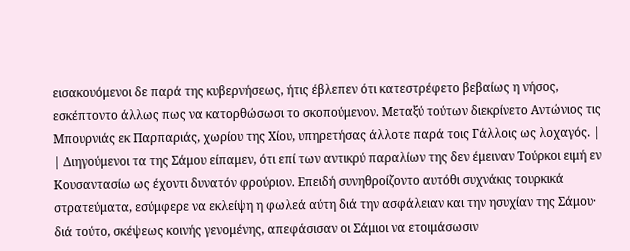εισακουόμενοι δε παρά της κυβερνήσεως, ήτις έβλεπεν ότι κατεστρέφετο βεβαίως η νήσος, εσκέπτοντο άλλως πως να κατορθώσωσι το σκοπούμενον. Μεταξύ τούτων διεκρίνετο Αντώνιος τις Μπουρνιάς εκ Παρπαριάς, χωρίου της Χίου, υπηρετήσας άλλοτε παρά τοις Γάλλοις ως λοχαγός. |
| Διηγούμενοι τα της Σάμου είπαμεν, ότι επί των αντικρύ παραλίων της δεν έμειναν Τούρκοι ειμή εν Κουσαντασίω ως έχοντι δυνατόν φρούριον. Επειδή συνηθροίζοντο αυτόθι συχνάκις τουρκικά στρατεύματα, εσύμφερε να εκλείψη η φωλεά αύτη διά την ασφάλειαν και την ησυχίαν της Σάμου· διά τούτο, σκέψεως κοινής γενομένης, απεφάσισαν οι Σάμιοι να ετοιμάσωσιν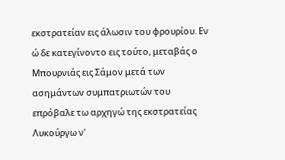εκστρατείαν εις άλωσιν του φρουρίου. Εν ώ δε κατεγίνοντο εις τούτο, μεταβάς ο Μπουρνιάς εις Σάμον μετά των ασημάντων συμπατριωτών του επρόβαλε τω αρχηγώ της εκστρατείας Λυκούργω ν'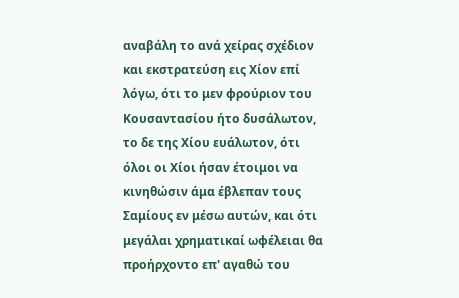αναβάλη το ανά χείρας σχέδιον και εκστρατεύση εις Χίον επί λόγω, ότι το μεν φρούριον του Κουσαντασίου ήτο δυσάλωτον, το δε της Χίου ευάλωτον, ότι όλοι οι Χίοι ήσαν έτοιμοι να κινηθώσιν άμα έβλεπαν τους Σαμίους εν μέσω αυτών, και ότι μεγάλαι χρηματικαί ωφέλειαι θα προήρχοντο επ' αγαθώ του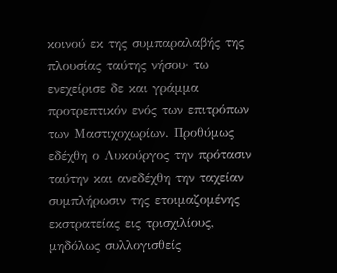κοινού εκ της συμπαραλαβής της πλουσίας ταύτης νήσου· τω ενεχείρισε δε και γράμμα προτρεπτικόν ενός των επιτρόπων των Μαστιχοχωρίων. Προθύμως εδέχθη ο Λυκούργος την πρότασιν ταύτην και ανεδέχθη την ταχείαν συμπλήρωσιν της ετοιμαζομένης εκστρατείας εις τρισχιλίους, μηδόλως συλλογισθείς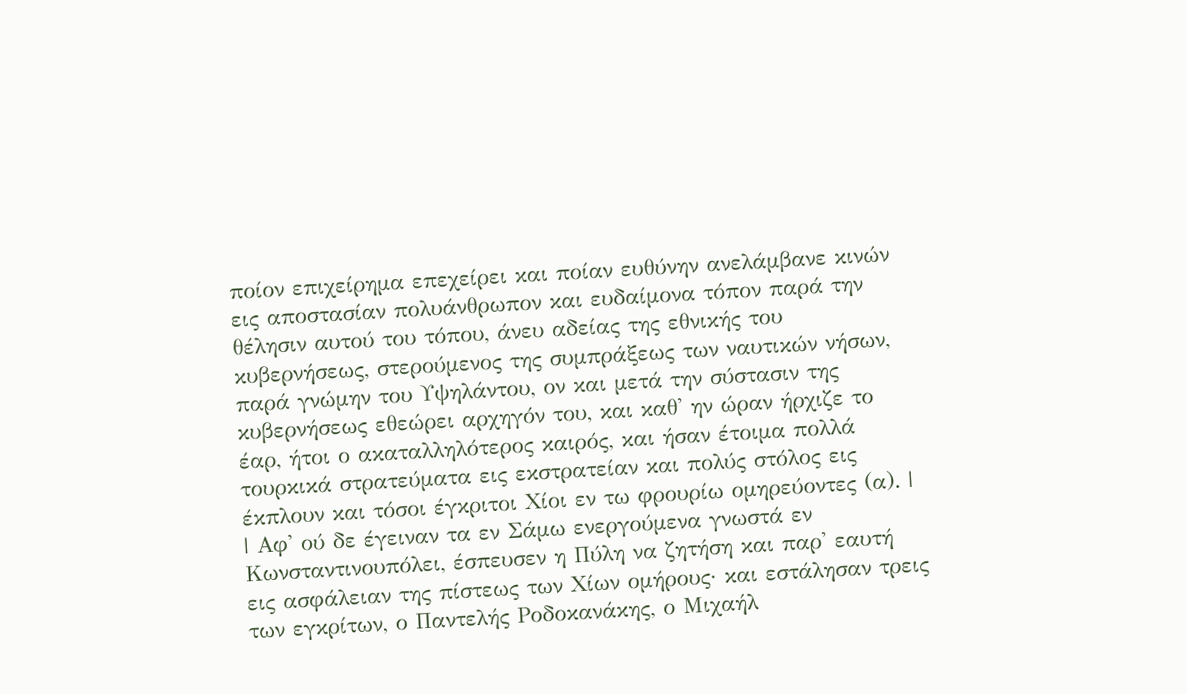ποίον επιχείρημα επεχείρει και ποίαν ευθύνην ανελάμβανε κινών εις αποστασίαν πολυάνθρωπον και ευδαίμονα τόπον παρά την θέλησιν αυτού του τόπου, άνευ αδείας της εθνικής του κυβερνήσεως, στερούμενος της συμπράξεως των ναυτικών νήσων, παρά γνώμην του Υψηλάντου, ον και μετά την σύστασιν της κυβερνήσεως εθεώρει αρχηγόν του, και καθ' ην ώραν ήρχιζε το έαρ, ήτοι ο ακαταλληλότερος καιρός, και ήσαν έτοιμα πολλά τουρκικά στρατεύματα εις εκστρατείαν και πολύς στόλος εις έκπλουν και τόσοι έγκριτοι Χίοι εν τω φρουρίω ομηρεύοντες (α). |
| Αφ' ού δε έγειναν τα εν Σάμω ενεργούμενα γνωστά εν Κωνσταντινουπόλει, έσπευσεν η Πύλη να ζητήση και παρ' εαυτή εις ασφάλειαν της πίστεως των Χίων ομήρους· και εστάλησαν τρεις των εγκρίτων, ο Παντελής Ροδοκανάκης, ο Μιχαήλ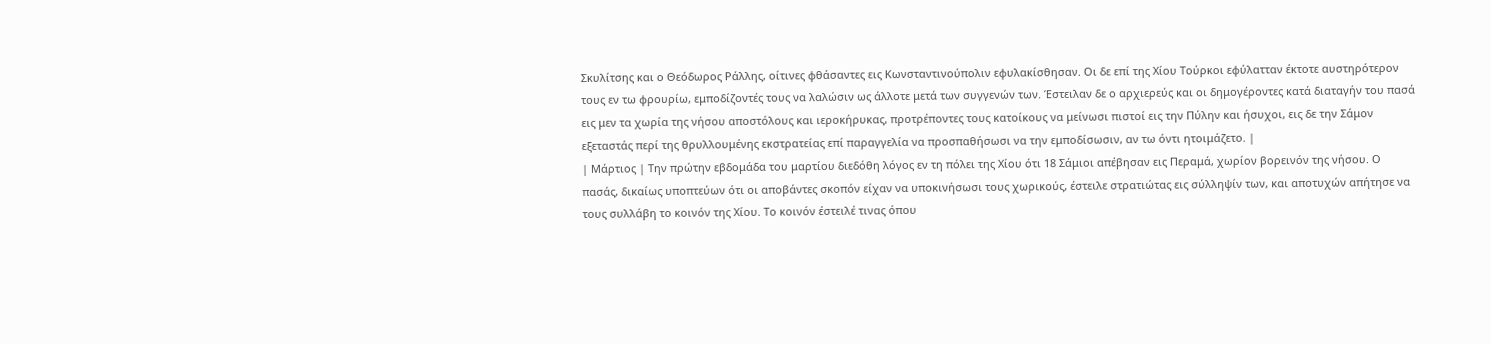Σκυλίτσης και ο Θεόδωρος Ράλλης, οίτινες φθάσαντες εις Κωνσταντινούπολιν εφυλακίσθησαν. Οι δε επί της Χίου Τούρκοι εφύλατταν έκτοτε αυστηρότερον τους εν τω φρουρίω, εμποδίζοντές τους να λαλώσιν ως άλλοτε μετά των συγγενών των. Έστειλαν δε ο αρχιερεύς και οι δημογέροντες κατά διαταγήν του πασά εις μεν τα χωρία της νήσου αποστόλους και ιεροκήρυκας, προτρέποντες τους κατοίκους να μείνωσι πιστοί εις την Πύλην και ήσυχοι, εις δε την Σάμον εξεταστάς περί της θρυλλουμένης εκστρατείας επί παραγγελία να προσπαθήσωσι να την εμποδίσωσιν, αν τω όντι ητοιμάζετο. |
| Μάρτιος | Την πρώτην εβδομάδα του μαρτίου διεδόθη λόγος εν τη πόλει της Χίου ότι 18 Σάμιοι απέβησαν εις Περαμά, χωρίον βορεινόν της νήσου. Ο πασάς, δικαίως υποπτεύων ότι οι αποβάντες σκοπόν είχαν να υποκινήσωσι τους χωρικούς, έστειλε στρατιώτας εις σύλληψίν των, και αποτυχών απήτησε να τους συλλάβη το κοινόν της Χίου. Το κοινόν έστειλέ τινας όπου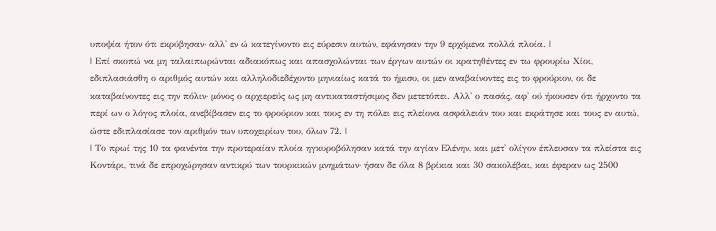υποψία ήτον ότι εκρύβησαν· αλλ' εν ώ κατεγίνοντο εις εύρεσιν αυτών, εφάνησαν την 9 ερχόμενα πολλά πλοία. |
| Επί σκοπώ να μη ταλαιπωρώνται αδιακόπως και απασχολώνται των έργων αυτών οι κρατηθέντες εν τω φρουρίω Χίοι, εδιπλασιάσθη ο αριθμός αυτών και αλληλοδιεδέχοντο μηνιαίως κατά το ήμισυ, οι μεν αναβαίνοντες εις το φρούριον, οι δε καταβαίνοντες εις την πόλιν· μόνος ο αρχιερεύς ως μη αντικαταστήσιμος δεν μετετόπει. Αλλ' ο πασάς, αφ' ού ήκουσεν ότι ήρχοντο τα περί ων ο λόγος πλοία, ανεβίβασεν εις το φρούριον και τους εν τη πόλει εις πλείονα ασφάλειάν του και εκράτησε και τους εν αυτώ, ώστε εδιπλασίασε τον αριθμόν των υποχειρίων του, όλων 72. |
| Το πρωί της 10 τα φανέντα την προτεραίαν πλοία ηγκυροβόλησαν κατά την αγίαν Ελένην, και μετ' ολίγον έπλευσαν τα πλείστα εις Κοντάρι, τινά δε επροχώρησαν αντικρύ των τουρκικών μνημάτων· ήσαν δε όλα 8 βρίκια και 30 σακολέβαι, και έφεραν ως 2500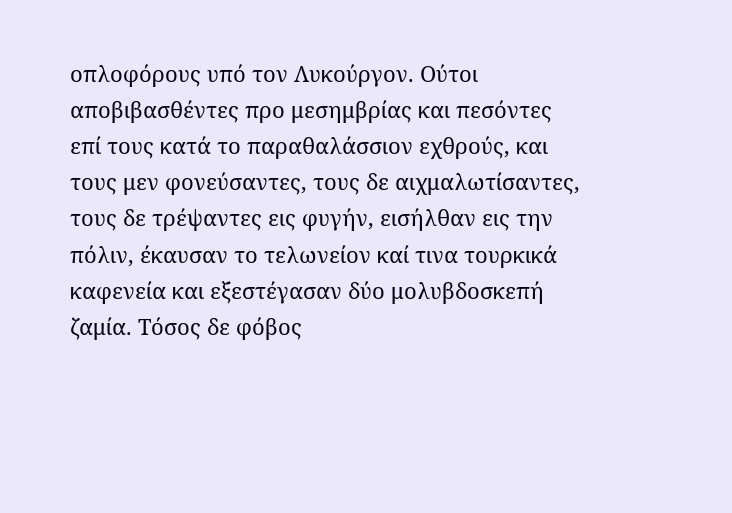οπλοφόρους υπό τον Λυκούργον. Ούτοι αποβιβασθέντες προ μεσημβρίας και πεσόντες επί τους κατά το παραθαλάσσιον εχθρούς, και τους μεν φονεύσαντες, τους δε αιχμαλωτίσαντες, τους δε τρέψαντες εις φυγήν, εισήλθαν εις την πόλιν, έκαυσαν το τελωνείον καί τινα τουρκικά καφενεία και εξεστέγασαν δύο μολυβδοσκεπή ζαμία. Τόσος δε φόβος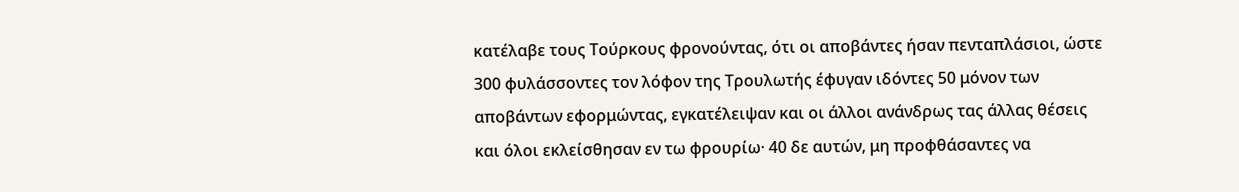κατέλαβε τους Τούρκους φρονούντας, ότι οι αποβάντες ήσαν πενταπλάσιοι, ώστε 300 φυλάσσοντες τον λόφον της Τρουλωτής έφυγαν ιδόντες 50 μόνον των αποβάντων εφορμώντας, εγκατέλειψαν και οι άλλοι ανάνδρως τας άλλας θέσεις και όλοι εκλείσθησαν εν τω φρουρίω· 40 δε αυτών, μη προφθάσαντες να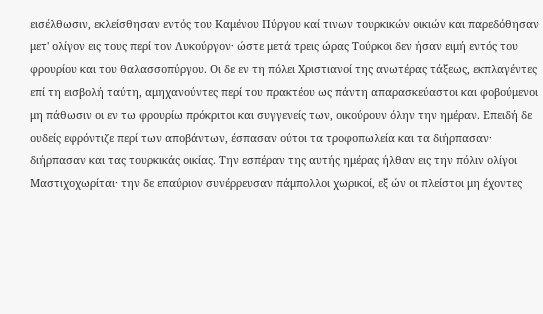εισέλθωσιν, εκλείσθησαν εντός του Καμένου Πύργου καί τινων τουρκικών οικιών και παρεδόθησαν μετ' ολίγον εις τους περί τον Λυκούργον· ώστε μετά τρεις ώρας Τούρκοι δεν ήσαν ειμή εντός του φρουρίου και του θαλασσοπύργου. Οι δε εν τη πόλει Χριστιανοί της ανωτέρας τάξεως, εκπλαγέντες επί τη εισβολή ταύτη, αμηχανούντες περί του πρακτέου ως πάντη απαρασκεύαστοι και φοβούμενοι μη πάθωσιν οι εν τω φρουρίω πρόκριτοι και συγγενείς των, οικούρουν όλην την ημέραν. Επειδή δε ουδείς εφρόντιζε περί των αποβάντων, έσπασαν ούτοι τα τροφοπωλεία και τα διήρπασαν· διήρπασαν και τας τουρκικάς οικίας. Την εσπέραν της αυτής ημέρας ήλθαν εις την πόλιν ολίγοι Μαστιχοχωρίται· την δε επαύριον συνέρρευσαν πάμπολλοι χωρικοί, εξ ών οι πλείστοι μη έχοντες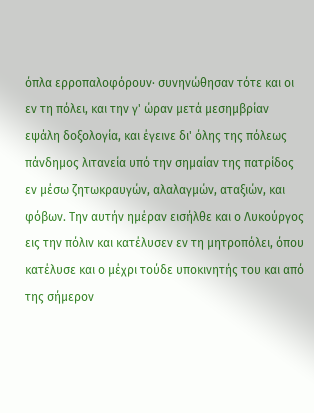όπλα ερροπαλοφόρουν· συνηνώθησαν τότε και οι εν τη πόλει, και την γ' ώραν μετά μεσημβρίαν εψάλη δοξολογία, και έγεινε δι' όλης της πόλεως πάνδημος λιτανεία υπό την σημαίαν της πατρίδος εν μέσω ζητωκραυγών, αλαλαγμών, αταξιών, και φόβων. Την αυτήν ημέραν εισήλθε και ο Λυκούργος εις την πόλιν και κατέλυσεν εν τη μητροπόλει, όπου κατέλυσε και ο μέχρι τούδε υποκινητής του και από της σήμερον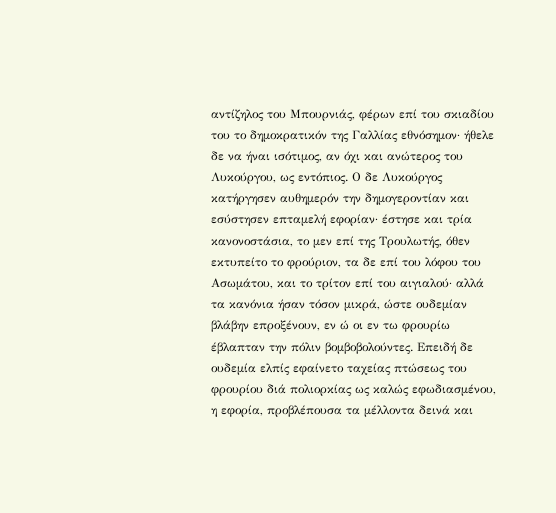αντίζηλος του Μπουρνιάς, φέρων επί του σκιαδίου του το δημοκρατικόν της Γαλλίας εθνόσημον· ήθελε δε να ήναι ισότιμος, αν όχι και ανώτερος του Λυκούργου, ως εντόπιος. Ο δε Λυκούργος κατήργησεν αυθημερόν την δημογεροντίαν και εσύστησεν επταμελή εφορίαν· έστησε και τρία κανονοστάσια, το μεν επί της Τρουλωτής, όθεν εκτυπείτο το φρούριον, τα δε επί του λόφου του Ασωμάτου, και το τρίτον επί του αιγιαλού· αλλά τα κανόνια ήσαν τόσον μικρά, ώστε ουδεμίαν βλάβην επροξένουν, εν ώ οι εν τω φρουρίω έβλαπταν την πόλιν βομβοβολούντες. Επειδή δε ουδεμία ελπίς εφαίνετο ταχείας πτώσεως του φρουρίου διά πολιορκίας ως καλώς εφωδιασμένου, η εφορία, προβλέπουσα τα μέλλοντα δεινά και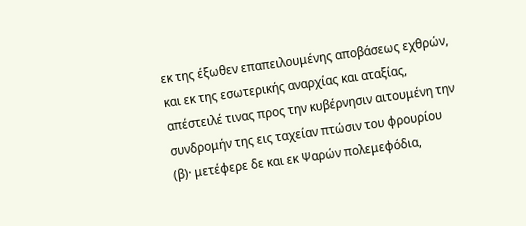εκ της έξωθεν επαπειλουμένης αποβάσεως εχθρών, και εκ της εσωτερικής αναρχίας και αταξίας, απέστειλέ τινας προς την κυβέρνησιν αιτουμένη την συνδρομήν της εις ταχείαν πτώσιν του φρουρίου (β)· μετέφερε δε και εκ Ψαρών πολεμεφόδια,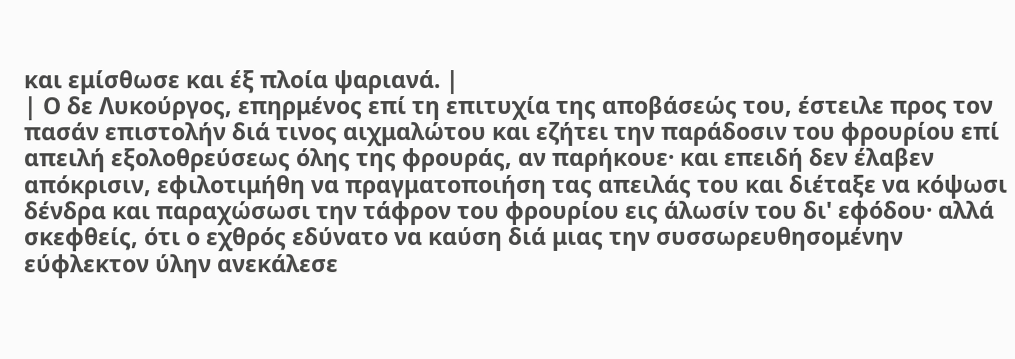και εμίσθωσε και έξ πλοία ψαριανά. |
| Ο δε Λυκούργος, επηρμένος επί τη επιτυχία της αποβάσεώς του, έστειλε προς τον πασάν επιστολήν διά τινος αιχμαλώτου και εζήτει την παράδοσιν του φρουρίου επί απειλή εξολοθρεύσεως όλης της φρουράς, αν παρήκουε· και επειδή δεν έλαβεν απόκρισιν, εφιλοτιμήθη να πραγματοποιήση τας απειλάς του και διέταξε να κόψωσι δένδρα και παραχώσωσι την τάφρον του φρουρίου εις άλωσίν του δι' εφόδου· αλλά σκεφθείς, ότι ο εχθρός εδύνατο να καύση διά μιας την συσσωρευθησομένην εύφλεκτον ύλην ανεκάλεσε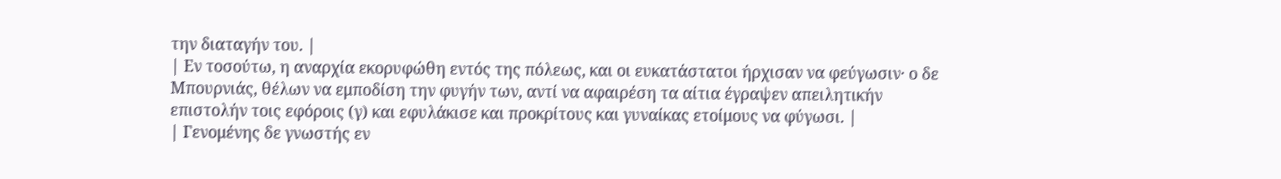την διαταγήν του. |
| Εν τοσούτω, η αναρχία εκορυφώθη εντός της πόλεως, και οι ευκατάστατοι ήρχισαν να φεύγωσιν· ο δε Μπουρνιάς, θέλων να εμποδίση την φυγήν των, αντί να αφαιρέση τα αίτια έγραψεν απειλητικήν επιστολήν τοις εφόροις (γ) και εφυλάκισε και προκρίτους και γυναίκας ετοίμους να φύγωσι. |
| Γενομένης δε γνωστής εν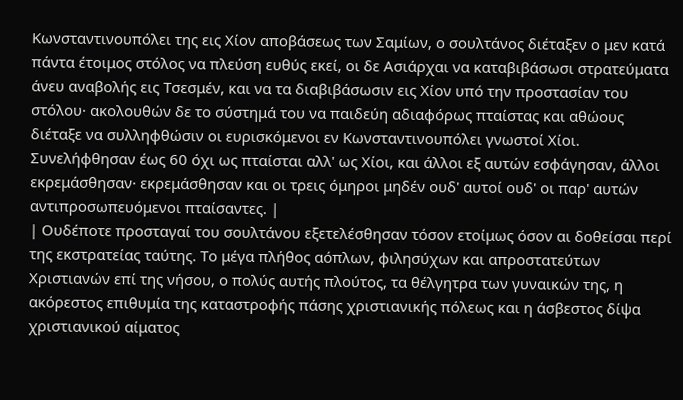Κωνσταντινουπόλει της εις Χίον αποβάσεως των Σαμίων, ο σουλτάνος διέταξεν ο μεν κατά πάντα έτοιμος στόλος να πλεύση ευθύς εκεί, οι δε Ασιάρχαι να καταβιβάσωσι στρατεύματα άνευ αναβολής εις Τσεσμέν, και να τα διαβιβάσωσιν εις Χίον υπό την προστασίαν του στόλου· ακολουθών δε το σύστημά του να παιδεύη αδιαφόρως πταίστας και αθώους διέταξε να συλληφθώσιν οι ευρισκόμενοι εν Κωνσταντινουπόλει γνωστοί Χίοι. Συνελήφθησαν έως 60 όχι ως πταίσται αλλ' ως Χίοι, και άλλοι εξ αυτών εσφάγησαν, άλλοι εκρεμάσθησαν· εκρεμάσθησαν και οι τρεις όμηροι μηδέν ουδ' αυτοί ουδ' οι παρ' αυτών αντιπροσωπευόμενοι πταίσαντες. |
| Ουδέποτε προσταγαί του σουλτάνου εξετελέσθησαν τόσον ετοίμως όσον αι δοθείσαι περί της εκστρατείας ταύτης. Το μέγα πλήθος αόπλων, φιλησύχων και απροστατεύτων Χριστιανών επί της νήσου, ο πολύς αυτής πλούτος, τα θέλγητρα των γυναικών της, η ακόρεστος επιθυμία της καταστροφής πάσης χριστιανικής πόλεως και η άσβεστος δίψα χριστιανικού αίματος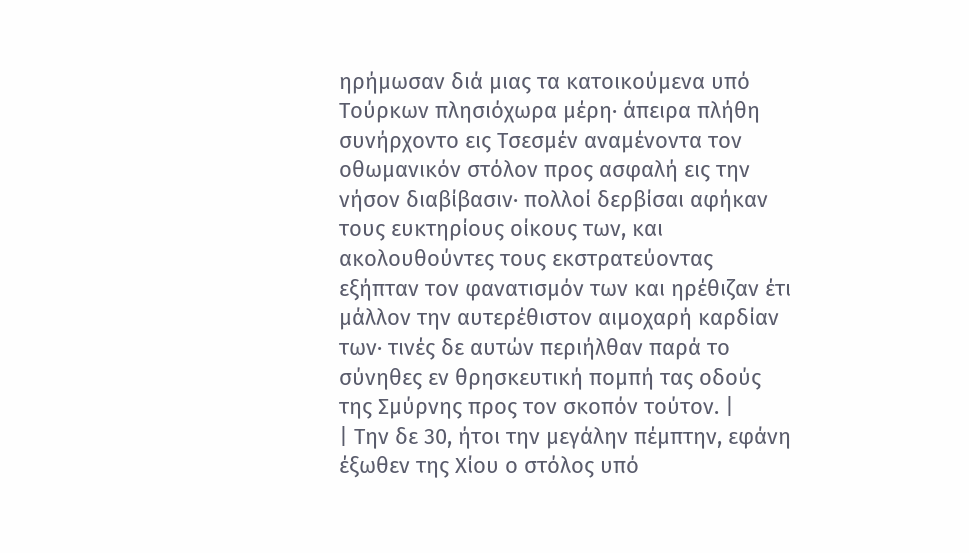ηρήμωσαν διά μιας τα κατοικούμενα υπό Τούρκων πλησιόχωρα μέρη· άπειρα πλήθη συνήρχοντο εις Τσεσμέν αναμένοντα τον οθωμανικόν στόλον προς ασφαλή εις την νήσον διαβίβασιν· πολλοί δερβίσαι αφήκαν τους ευκτηρίους οίκους των, και ακολουθούντες τους εκστρατεύοντας εξήπταν τον φανατισμόν των και ηρέθιζαν έτι μάλλον την αυτερέθιστον αιμοχαρή καρδίαν των· τινές δε αυτών περιήλθαν παρά το σύνηθες εν θρησκευτική πομπή τας οδούς της Σμύρνης προς τον σκοπόν τούτον. |
| Την δε 30, ήτοι την μεγάλην πέμπτην, εφάνη έξωθεν της Χίου ο στόλος υπό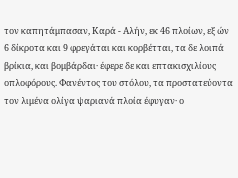τον καπητάμπασαν, Καρά - Αλήν, εκ 46 πλοίων, εξ ών 6 δίκροτα και 9 φρεγάται και κορβέτται, τα δε λοιπά βρίκια, και βομβάρδαι· έφερε δε και επτακισχιλίους οπλοφόρους. Φανέντος του στόλου, τα προστατεύοντα τον λιμένα ολίγα ψαριανά πλοία έφυγαν· ο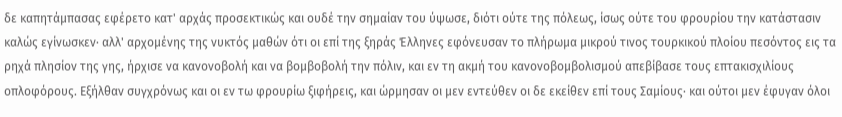δε καπητάμπασας εφέρετο κατ' αρχάς προσεκτικώς και ουδέ την σημαίαν του ύψωσε, διότι ούτε της πόλεως, ίσως ούτε του φρουρίου την κατάστασιν καλώς εγίνωσκεν· αλλ' αρχομένης της νυκτός μαθών ότι οι επί της ξηράς Έλληνες εφόνευσαν το πλήρωμα μικρού τινος τουρκικού πλοίου πεσόντος εις τα ρηχά πλησίον της γης, ήρχισε να κανονοβολή και να βομβοβολή την πόλιν, και εν τη ακμή του κανονοβομβολισμού απεβίβασε τους επτακισχιλίους οπλοφόρους. Εξήλθαν συγχρόνως και οι εν τω φρουρίω ξιφήρεις, και ώρμησαν οι μεν εντεύθεν οι δε εκείθεν επί τους Σαμίους· και ούτοι μεν έφυγαν όλοι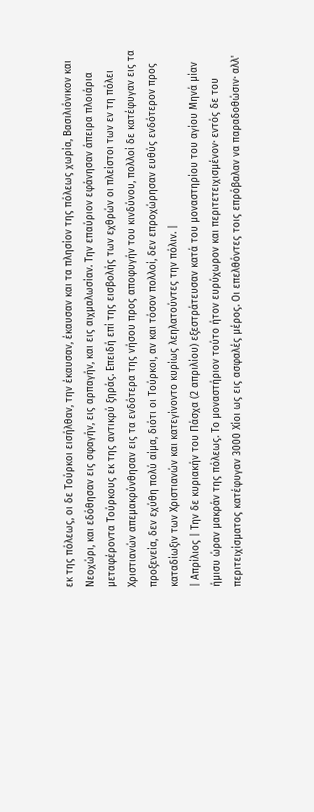εκ της πόλεως, οι δε Τούρκοι εισήλθαν, την έκαυσαν, έκαυσαν και τα πλησίον της πόλεως χωρία, Βασιλιόνικον και Νεοχώρι, και εδόθησαν εις σφαγήν, εις αρπαγήν, και εις αιχμαλωσίαν. Την επαύριον εφάνησαν άπειρα πλοιάρια μεταφέροντα Τούρκους εκ της αντικρύ ξηράς. Επειδή επί της εισβολής των εχθρών οι πλείστοι των εν τη πόλει Χριστιανών απεμακρύνθησαν εις τα ενδότερα της νήσου προς αποφυγήν του κινδύνου, πολλοί δε κατέφυγαν εις τα προξενεία, δεν εχύθη πολύ αίμα, διότι οι Τούρκοι, αν και τόσον πολλοί, δεν επροχώρησαν ευθύς ενδότερον προς καταδίωξιν των Χριστιανών και κατεγίνοντο κυρίως λεηλατούντες την πόλιν. |
| Απρίλιος | Την δε κυριακήν του Πάσχα (2 απριλίου) εξεστράτευσαν κατά του μοναστηρίου του αγίου Μηνά μίαν ήμισυ ώραν μακράν της πόλεως. Το μοναστήριον τούτο ήτον ευρύχωρον και περιτετειχισμένον· εντός δε του περιτειχίσματος κατέφυγαν 3000 Χίοι ως εις ασφαλές μέρος. Οι επελθόντες τοις επρόβαλαν να παραδοθώσιν· αλλ'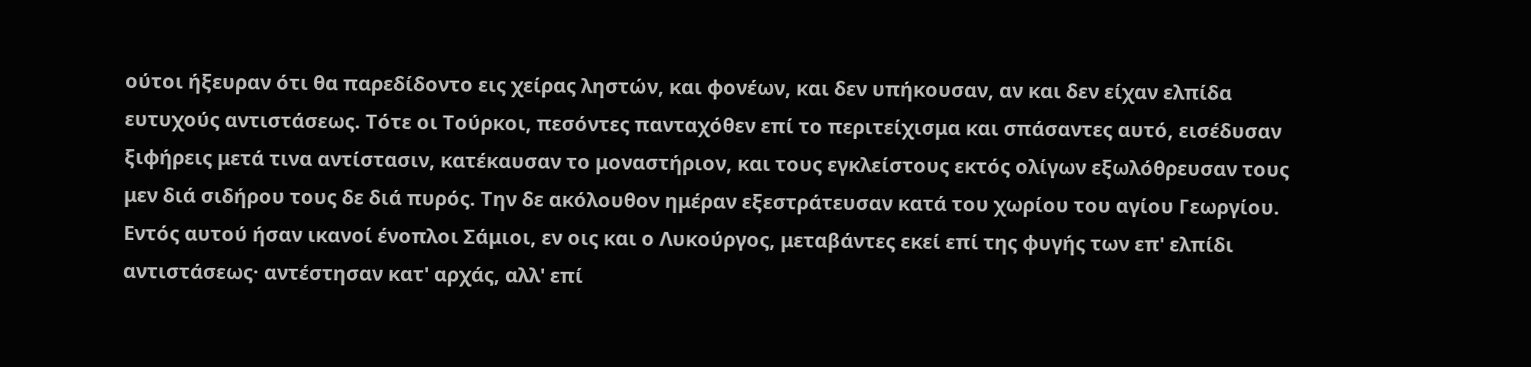ούτοι ήξευραν ότι θα παρεδίδοντο εις χείρας ληστών, και φονέων, και δεν υπήκουσαν, αν και δεν είχαν ελπίδα ευτυχούς αντιστάσεως. Τότε οι Τούρκοι, πεσόντες πανταχόθεν επί το περιτείχισμα και σπάσαντες αυτό, εισέδυσαν ξιφήρεις μετά τινα αντίστασιν, κατέκαυσαν το μοναστήριον, και τους εγκλείστους εκτός ολίγων εξωλόθρευσαν τους μεν διά σιδήρου τους δε διά πυρός. Την δε ακόλουθον ημέραν εξεστράτευσαν κατά του χωρίου του αγίου Γεωργίου. Εντός αυτού ήσαν ικανοί ένοπλοι Σάμιοι, εν οις και ο Λυκούργος, μεταβάντες εκεί επί της φυγής των επ' ελπίδι αντιστάσεως· αντέστησαν κατ' αρχάς, αλλ' επί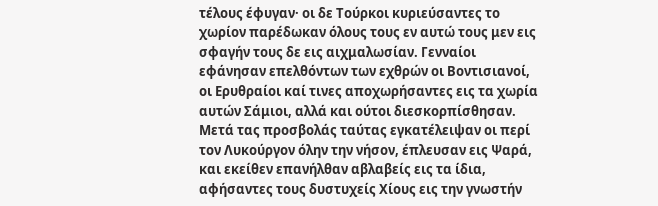τέλους έφυγαν· οι δε Τούρκοι κυριεύσαντες το χωρίον παρέδωκαν όλους τους εν αυτώ τους μεν εις σφαγήν τους δε εις αιχμαλωσίαν. Γενναίοι εφάνησαν επελθόντων των εχθρών οι Βοντισιανοί, οι Ερυθραίοι καί τινες αποχωρήσαντες εις τα χωρία αυτών Σάμιοι, αλλά και ούτοι διεσκορπίσθησαν. Μετά τας προσβολάς ταύτας εγκατέλειψαν οι περί τον Λυκούργον όλην την νήσον, έπλευσαν εις Ψαρά, και εκείθεν επανήλθαν αβλαβείς εις τα ίδια, αφήσαντες τους δυστυχείς Χίους εις την γνωστήν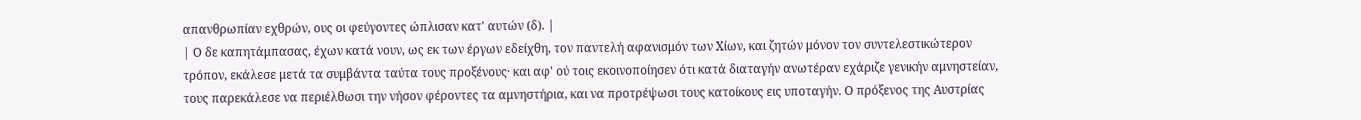απανθρωπίαν εχθρών, ους οι φεύγοντες ώπλισαν κατ' αυτών (δ). |
| Ο δε καπητάμπασας, έχων κατά νουν, ως εκ των έργων εδείχθη, τον παντελή αφανισμόν των Χίων, και ζητών μόνον τον συντελεστικώτερον τρόπον, εκάλεσε μετά τα συμβάντα ταύτα τους προξένους· και αφ' ού τοις εκοινοποίησεν ότι κατά διαταγήν ανωτέραν εχάριζε γενικήν αμνηστείαν, τους παρεκάλεσε να περιέλθωσι την νήσον φέροντες τα αμνηστήρια, και να προτρέψωσι τους κατοίκους εις υποταγήν. Ο πρόξενος της Αυστρίας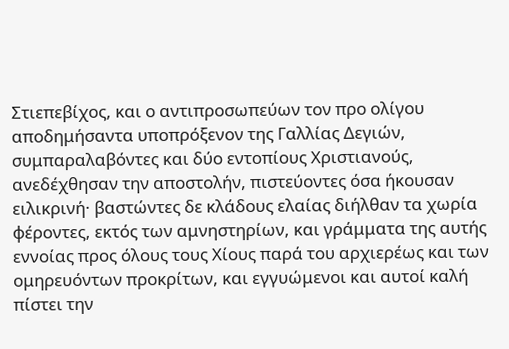Στιεπεβίχος, και ο αντιπροσωπεύων τον προ ολίγου αποδημήσαντα υποπρόξενον της Γαλλίας Δεγιών, συμπαραλαβόντες και δύο εντοπίους Χριστιανούς, ανεδέχθησαν την αποστολήν, πιστεύοντες όσα ήκουσαν ειλικρινή· βαστώντες δε κλάδους ελαίας διήλθαν τα χωρία φέροντες, εκτός των αμνηστηρίων, και γράμματα της αυτής εννοίας προς όλους τους Χίους παρά του αρχιερέως και των ομηρευόντων προκρίτων, και εγγυώμενοι και αυτοί καλή πίστει την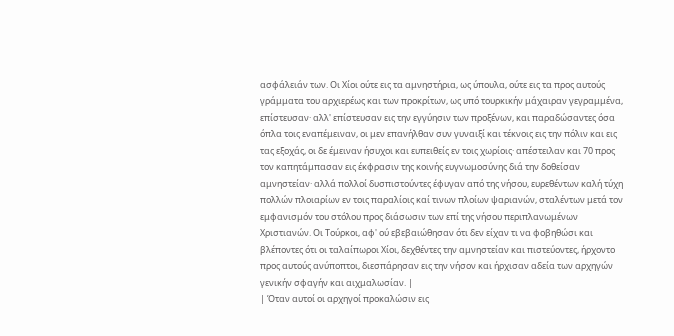ασφάλειάν των. Οι Χίοι ούτε εις τα αμνηστήρια, ως ύπουλα, ούτε εις τα προς αυτούς γράμματα του αρχιερέως και των προκρίτων, ως υπό τουρκικήν μάχαιραν γεγραμμένα, επίστευσαν· αλλ' επίστευσαν εις την εγγύησιν των προξένων, και παραδώσαντες όσα όπλα τοις εναπέμειναν, οι μεν επανήλθαν συν γυναιξί και τέκνοις εις την πόλιν και εις τας εξοχάς, οι δε έμειναν ήσυχοι και ευπειθείς εν τοις χωρίοις· απέστειλαν και 70 προς τον καπητάμπασαν εις έκφρασιν της κοινής ευγνωμοσύνης διά την δοθείσαν αμνηστείαν· αλλά πολλοί δυσπιστούντες έφυγαν από της νήσου, ευρεθέντων καλή τύχη πολλών πλοιαρίων εν τοις παραλίοις καί τινων πλοίων ψαριανών, σταλέντων μετά τον εμφανισμόν του στόλου προς διάσωσιν των επί της νήσου περιπλανωμένων Χριστιανών. Οι Τούρκοι, αφ' ού εβεβαιώθησαν ότι δεν είχαν τι να φοβηθώσι και βλέποντες ότι οι ταλαίπωροι Χίοι, δεχθέντες την αμνηστείαν και πιστεύοντες, ήρχοντο προς αυτούς ανύποπτοι, διεσπάρησαν εις την νήσον και ήρχισαν αδεία των αρχηγών γενικήν σφαγήν και αιχμαλωσίαν. |
| Όταν αυτοί οι αρχηγοί προκαλώσιν εις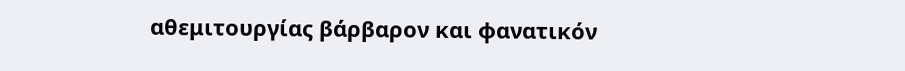αθεμιτουργίας βάρβαρον και φανατικόν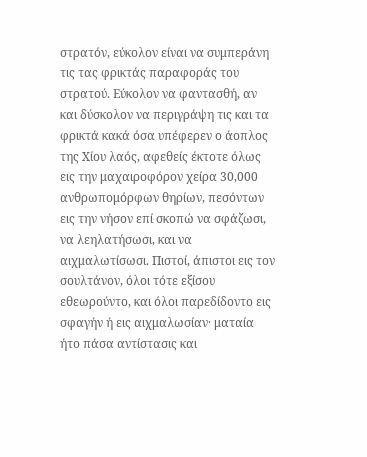στρατόν, εύκολον είναι να συμπεράνη τις τας φρικτάς παραφοράς του στρατού. Εύκολον να φαντασθή, αν και δύσκολον να περιγράψη τις και τα φρικτά κακά όσα υπέφερεν ο άοπλος της Χίου λαός, αφεθείς έκτοτε όλως εις την μαχαιροφόρον χείρα 30,000 ανθρωπομόρφων θηρίων, πεσόντων εις την νήσον επί σκοπώ να σφάζωσι, να λεηλατήσωσι, και να αιχμαλωτίσωσι. Πιστοί, άπιστοι εις τον σουλτάνον, όλοι τότε εξίσου εθεωρούντο, και όλοι παρεδίδοντο εις σφαγήν ή εις αιχμαλωσίαν· ματαία ήτο πάσα αντίστασις και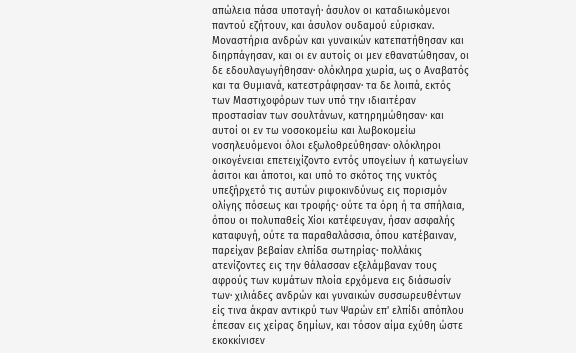απώλεια πάσα υποταγή· άσυλον οι καταδιωκόμενοι παντού εζήτουν, και άσυλον ουδαμού εύρισκαν. Μοναστήρια ανδρών και γυναικών κατεπατήθησαν και διηρπάγησαν, και οι εν αυτοίς οι μεν εθανατώθησαν, οι δε εδουλαγωγήθησαν· ολόκληρα χωρία, ως ο Αναβατός και τα Θυμιανά, κατεστράφησαν· τα δε λοιπά, εκτός των Μαστιχοφόρων των υπό την ιδιαιτέραν προστασίαν των σουλτάνων, κατηρημώθησαν· και αυτοί οι εν τω νοσοκομείω και λωβοκομείω νοσηλευόμενοι όλοι εξωλοθρεύθησαν· ολόκληροι οικογένειαι επετειχίζοντο εντός υπογείων ή κατωγείων άσιτοι και άποτοι, και υπό το σκότος της νυκτός υπεξήρχετό τις αυτών ριψοκινδύνως εις πορισμόν ολίγης πόσεως και τροφής· ούτε τα όρη ή τα σπήλαια, όπου οι πολυπαθείς Χίοι κατέφευγαν, ήσαν ασφαλής καταφυγή, ούτε τα παραθαλάσσια, όπου κατέβαιναν, παρείχαν βεβαίαν ελπίδα σωτηρίας· πολλάκις ατενίζοντες εις την θάλασσαν εξελάμβαναν τους αφρούς των κυμάτων πλοία ερχόμενα εις διάσωσίν των· χιλιάδες ανδρών και γυναικών συσσωρευθέντων είς τινα άκραν αντικρύ των Ψαρών επ' ελπίδι απόπλου έπεσαν εις χείρας δημίων, και τόσον αίμα εχύθη ώστε εκοκκίνισεν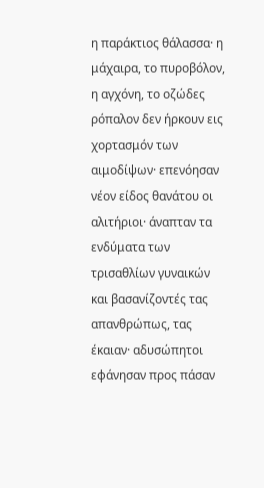η παράκτιος θάλασσα· η μάχαιρα, το πυροβόλον, η αγχόνη, το οζώδες ρόπαλον δεν ήρκουν εις χορτασμόν των αιμοδίψων· επενόησαν νέον είδος θανάτου οι αλιτήριοι· άναπταν τα ενδύματα των τρισαθλίων γυναικών και βασανίζοντές τας απανθρώπως, τας έκαιαν· αδυσώπητοι εφάνησαν προς πάσαν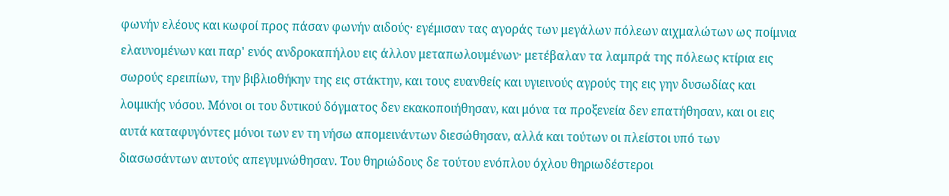φωνήν ελέους και κωφοί προς πάσαν φωνήν αιδούς· εγέμισαν τας αγοράς των μεγάλων πόλεων αιχμαλώτων ως ποίμνια ελαυνομένων και παρ' ενός ανδροκαπήλου εις άλλον μεταπωλουμένων· μετέβαλαν τα λαμπρά της πόλεως κτίρια εις σωρούς ερειπίων, την βιβλιοθήκην της εις στάκτην, και τους ευανθείς και υγιεινούς αγρούς της εις γην δυσωδίας και λοιμικής νόσου. Μόνοι οι του δυτικού δόγματος δεν εκακοποιήθησαν, και μόνα τα προξενεία δεν επατήθησαν, και οι εις αυτά καταφυγόντες μόνοι των εν τη νήσω απομεινάντων διεσώθησαν, αλλά και τούτων οι πλείστοι υπό των διασωσάντων αυτούς απεγυμνώθησαν. Του θηριώδους δε τούτου ενόπλου όχλου θηριωδέστεροι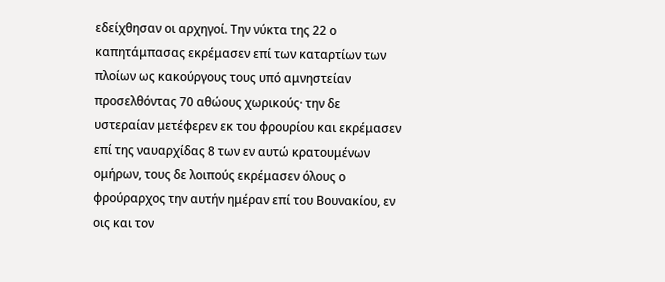εδείχθησαν οι αρχηγοί. Την νύκτα της 22 ο καπητάμπασας εκρέμασεν επί των καταρτίων των πλοίων ως κακούργους τους υπό αμνηστείαν προσελθόντας 70 αθώους χωρικούς· την δε υστεραίαν μετέφερεν εκ του φρουρίου και εκρέμασεν επί της ναυαρχίδας 8 των εν αυτώ κρατουμένων ομήρων, τους δε λοιπούς εκρέμασεν όλους ο φρούραρχος την αυτήν ημέραν επί του Βουνακίου, εν οις και τον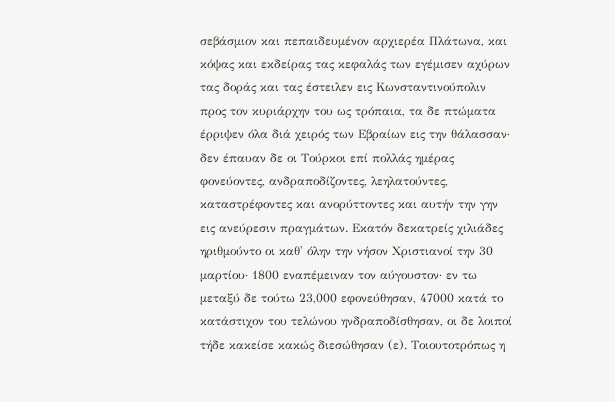σεβάσμιον και πεπαιδευμένον αρχιερέα Πλάτωνα, και κόψας και εκδείρας τας κεφαλάς των εγέμισεν αχύρων τας δοράς και τας έστειλεν εις Κωνσταντινούπολιν προς τον κυριάρχην του ως τρόπαια, τα δε πτώματα έρριψεν όλα διά χειρός των Εβραίων εις την θάλασσαν· δεν έπαυαν δε οι Τούρκοι επί πολλάς ημέρας φονεύοντες, ανδραποδίζοντες, λεηλατούντες, καταστρέφοντες και ανορύττοντες και αυτήν την γην εις ανεύρεσιν πραγμάτων. Εκατόν δεκατρείς χιλιάδες ηριθμούντο οι καθ' όλην την νήσον Χριστιανοί την 30 μαρτίου· 1800 εναπέμειναν τον αύγουστον· εν τω μεταξύ δε τούτω 23,000 εφονεύθησαν, 47000 κατά το κατάστιχον του τελώνου ηνδραποδίσθησαν, οι δε λοιποί τήδε κακείσε κακώς διεσώθησαν (ε). Τοιουτοτρόπως η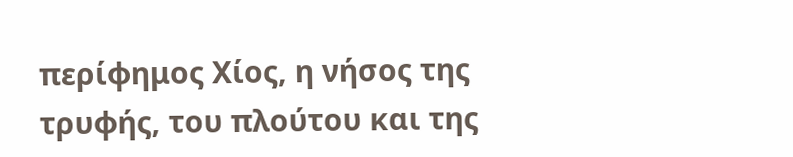περίφημος Χίος, η νήσος της τρυφής, του πλούτου και της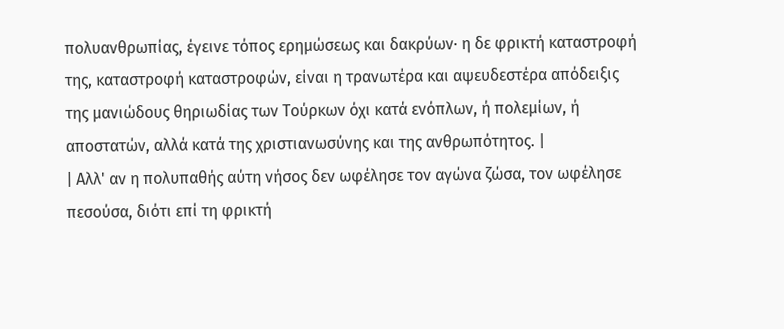πολυανθρωπίας, έγεινε τόπος ερημώσεως και δακρύων· η δε φρικτή καταστροφή της, καταστροφή καταστροφών, είναι η τρανωτέρα και αψευδεστέρα απόδειξις της μανιώδους θηριωδίας των Τούρκων όχι κατά ενόπλων, ή πολεμίων, ή αποστατών, αλλά κατά της χριστιανωσύνης και της ανθρωπότητος. |
| Αλλ' αν η πολυπαθής αύτη νήσος δεν ωφέλησε τον αγώνα ζώσα, τον ωφέλησε πεσούσα, διότι επί τη φρικτή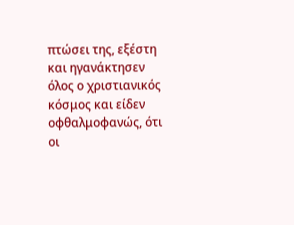πτώσει της, εξέστη και ηγανάκτησεν όλος ο χριστιανικός κόσμος και είδεν οφθαλμοφανώς, ότι οι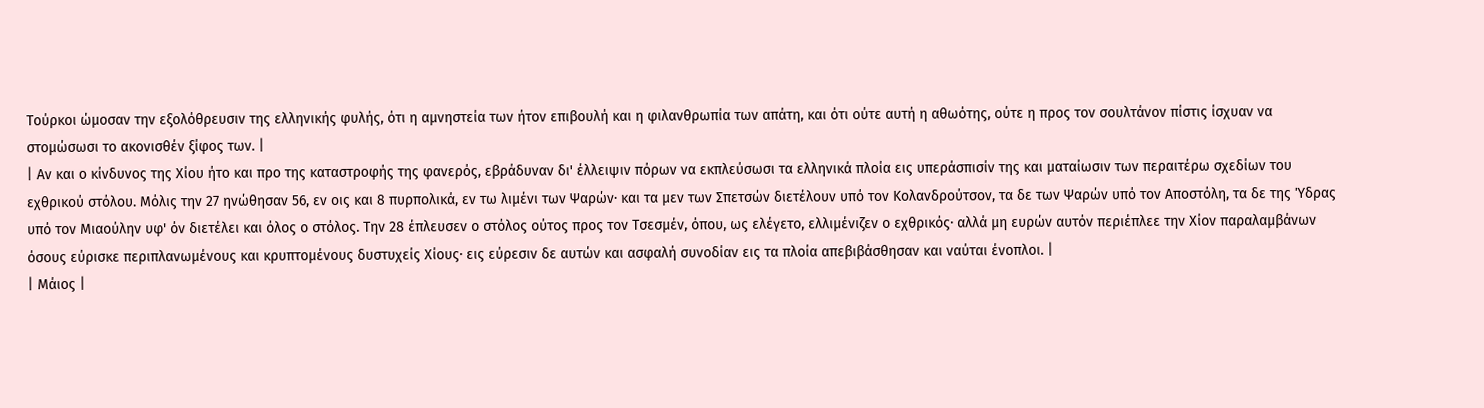Τούρκοι ώμοσαν την εξολόθρευσιν της ελληνικής φυλής, ότι η αμνηστεία των ήτον επιβουλή και η φιλανθρωπία των απάτη, και ότι ούτε αυτή η αθωότης, ούτε η προς τον σουλτάνον πίστις ίσχυαν να στομώσωσι το ακονισθέν ξίφος των. |
| Αν και ο κίνδυνος της Χίου ήτο και προ της καταστροφής της φανερός, εβράδυναν δι' έλλειψιν πόρων να εκπλεύσωσι τα ελληνικά πλοία εις υπεράσπισίν της και ματαίωσιν των περαιτέρω σχεδίων του εχθρικού στόλου. Μόλις την 27 ηνώθησαν 56, εν οις και 8 πυρπολικά, εν τω λιμένι των Ψαρών· και τα μεν των Σπετσών διετέλουν υπό τον Κολανδρούτσον, τα δε των Ψαρών υπό τον Αποστόλη, τα δε της Ύδρας υπό τον Μιαούλην υφ' όν διετέλει και όλος ο στόλος. Την 28 έπλευσεν ο στόλος ούτος προς τον Τσεσμέν, όπου, ως ελέγετο, ελλιμένιζεν ο εχθρικός· αλλά μη ευρών αυτόν περιέπλεε την Χίον παραλαμβάνων όσους εύρισκε περιπλανωμένους και κρυπτομένους δυστυχείς Χίους· εις εύρεσιν δε αυτών και ασφαλή συνοδίαν εις τα πλοία απεβιβάσθησαν και ναύται ένοπλοι. |
| Μάιος |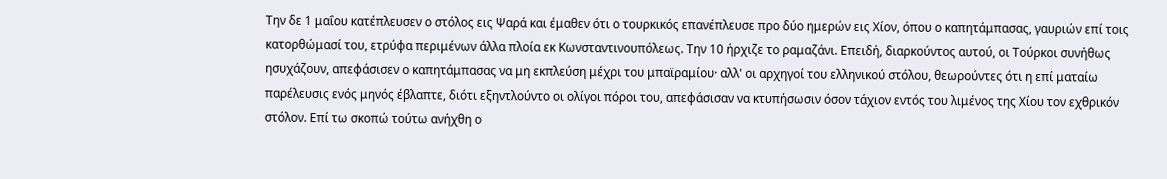Την δε 1 μαΐου κατέπλευσεν ο στόλος εις Ψαρά και έμαθεν ότι ο τουρκικός επανέπλευσε προ δύο ημερών εις Χίον, όπου ο καπητάμπασας, γαυριών επί τοις κατορθώμασί του, ετρύφα περιμένων άλλα πλοία εκ Κωνσταντινουπόλεως. Την 10 ήρχιζε το ραμαζάνι. Επειδή, διαρκούντος αυτού, οι Τούρκοι συνήθως ησυχάζουν, απεφάσισεν ο καπητάμπασας να μη εκπλεύση μέχρι του μπαϊραμίου· αλλ' οι αρχηγοί του ελληνικού στόλου, θεωρούντες ότι η επί ματαίω παρέλευσις ενός μηνός έβλαπτε, διότι εξηντλούντο οι ολίγοι πόροι του, απεφάσισαν να κτυπήσωσιν όσον τάχιον εντός του λιμένος της Χίου τον εχθρικόν στόλον. Επί τω σκοπώ τούτω ανήχθη ο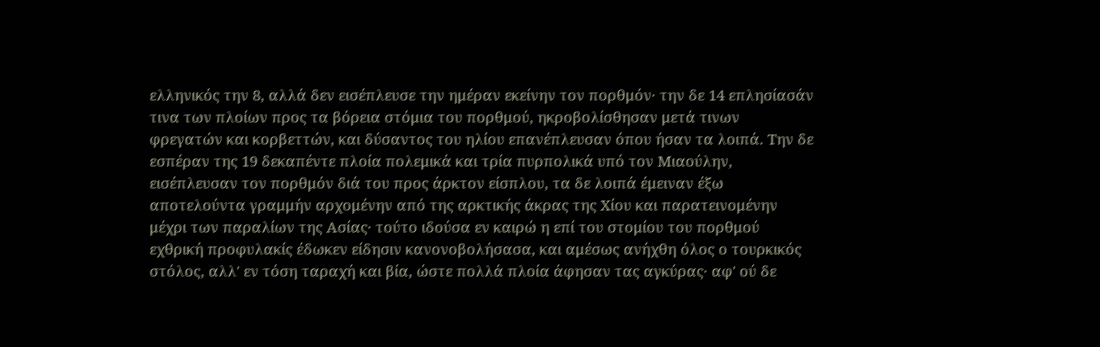ελληνικός την 8, αλλά δεν εισέπλευσε την ημέραν εκείνην τον πορθμόν· την δε 14 επλησίασάν τινα των πλοίων προς τα βόρεια στόμια του πορθμού, ηκροβολίσθησαν μετά τινων φρεγατών και κορβεττών, και δύσαντος του ηλίου επανέπλευσαν όπου ήσαν τα λοιπά. Την δε εσπέραν της 19 δεκαπέντε πλοία πολεμικά και τρία πυρπολικά υπό τον Μιαούλην, εισέπλευσαν τον πορθμόν διά του προς άρκτον είσπλου, τα δε λοιπά έμειναν έξω αποτελούντα γραμμήν αρχομένην από της αρκτικής άκρας της Χίου και παρατεινομένην μέχρι των παραλίων της Ασίας· τούτο ιδούσα εν καιρώ η επί του στομίου του πορθμού εχθρική προφυλακίς έδωκεν είδησιν κανονοβολήσασα, και αμέσως ανήχθη όλος ο τουρκικός στόλος, αλλ' εν τόση ταραχή και βία, ώστε πολλά πλοία άφησαν τας αγκύρας· αφ' ού δε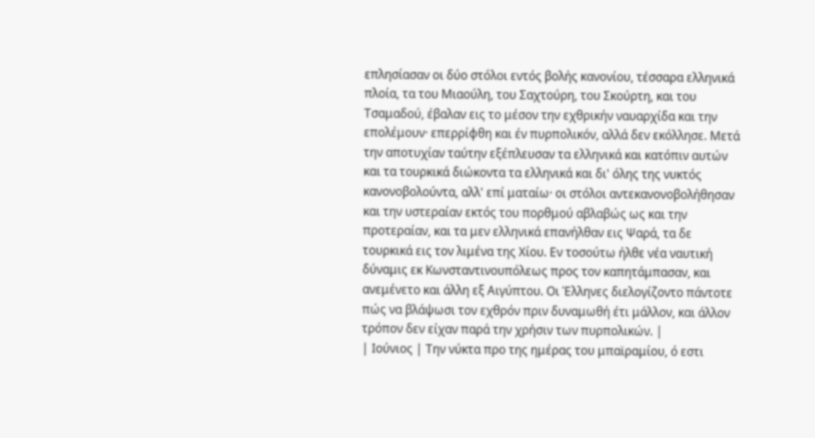επλησίασαν οι δύο στόλοι εντός βολής κανονίου, τέσσαρα ελληνικά πλοία, τα του Μιαούλη, του Σαχτούρη, του Σκούρτη, και του Τσαμαδού, έβαλαν εις το μέσον την εχθρικήν ναυαρχίδα και την επολέμουν· επερρίφθη και έν πυρπολικόν, αλλά δεν εκόλλησε. Μετά την αποτυχίαν ταύτην εξέπλευσαν τα ελληνικά και κατόπιν αυτών και τα τουρκικά διώκοντα τα ελληνικά και δι' όλης της νυκτός κανονοβολούντα, αλλ' επί ματαίω· οι στόλοι αντεκανονοβολήθησαν και την υστεραίαν εκτός του πορθμού αβλαβώς ως και την προτεραίαν, και τα μεν ελληνικά επανήλθαν εις Ψαρά, τα δε τουρκικά εις τον λιμένα της Χίου. Εν τοσούτω ήλθε νέα ναυτική δύναμις εκ Κωνσταντινουπόλεως προς τον καπητάμπασαν, και ανεμένετο και άλλη εξ Αιγύπτου. Οι Έλληνες διελογίζοντο πάντοτε πώς να βλάψωσι τον εχθρόν πριν δυναμωθή έτι μάλλον, και άλλον τρόπον δεν είχαν παρά την χρήσιν των πυρπολικών. |
| Ιούνιος | Την νύκτα προ της ημέρας του μπαϊραμίου, ό εστι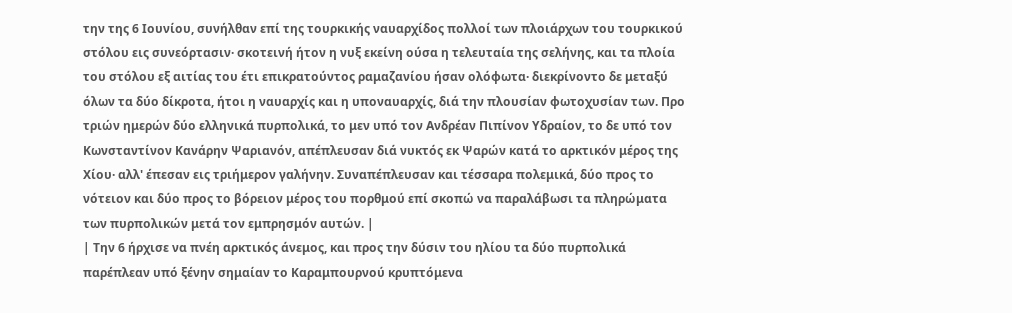την της 6 Ιουνίου, συνήλθαν επί της τουρκικής ναυαρχίδος πολλοί των πλοιάρχων του τουρκικού στόλου εις συνεόρτασιν· σκοτεινή ήτον η νυξ εκείνη ούσα η τελευταία της σελήνης, και τα πλοία του στόλου εξ αιτίας του έτι επικρατούντος ραμαζανίου ήσαν ολόφωτα· διεκρίνοντο δε μεταξύ όλων τα δύο δίκροτα, ήτοι η ναυαρχίς και η υποναυαρχίς, διά την πλουσίαν φωτοχυσίαν των. Προ τριών ημερών δύο ελληνικά πυρπολικά, το μεν υπό τον Ανδρέαν Πιπίνον Υδραίον, το δε υπό τον Κωνσταντίνον Κανάρην Ψαριανόν, απέπλευσαν διά νυκτός εκ Ψαρών κατά το αρκτικόν μέρος της Χίου· αλλ' έπεσαν εις τριήμερον γαλήνην. Συναπέπλευσαν και τέσσαρα πολεμικά, δύο προς το νότειον και δύο προς το βόρειον μέρος του πορθμού επί σκοπώ να παραλάβωσι τα πληρώματα των πυρπολικών μετά τον εμπρησμόν αυτών. |
| Την 6 ήρχισε να πνέη αρκτικός άνεμος, και προς την δύσιν του ηλίου τα δύο πυρπολικά παρέπλεαν υπό ξένην σημαίαν το Καραμπουρνού κρυπτόμενα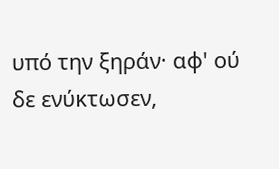υπό την ξηράν· αφ' ού δε ενύκτωσεν,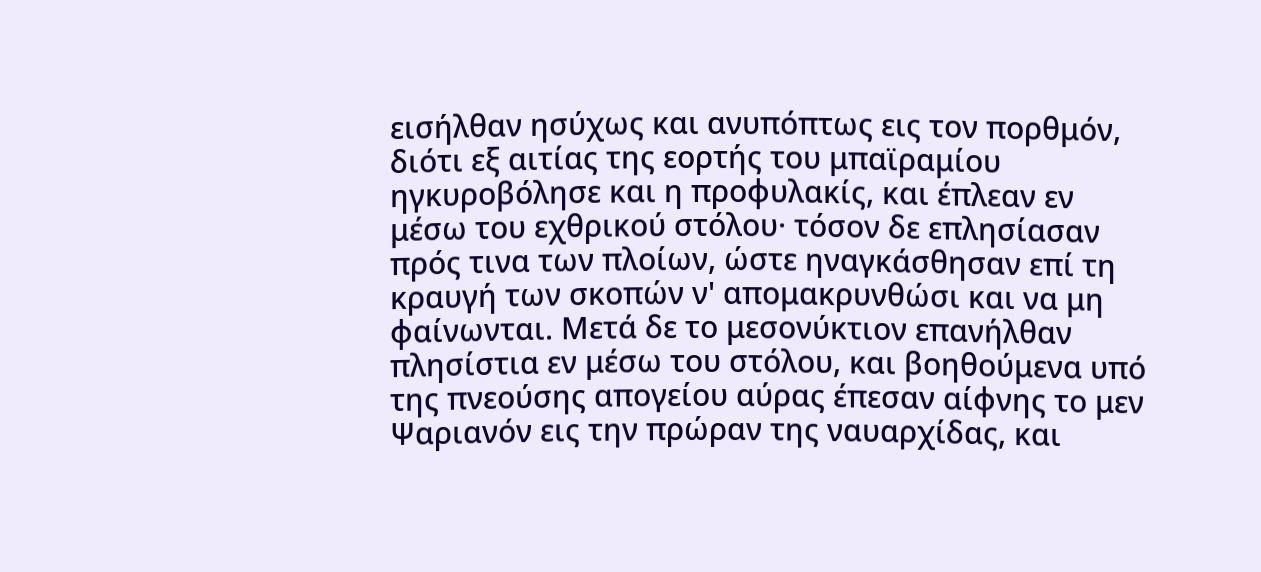εισήλθαν ησύχως και ανυπόπτως εις τον πορθμόν, διότι εξ αιτίας της εορτής του μπαϊραμίου ηγκυροβόλησε και η προφυλακίς, και έπλεαν εν μέσω του εχθρικού στόλου· τόσον δε επλησίασαν πρός τινα των πλοίων, ώστε ηναγκάσθησαν επί τη κραυγή των σκοπών ν' απομακρυνθώσι και να μη φαίνωνται. Μετά δε το μεσονύκτιον επανήλθαν πλησίστια εν μέσω του στόλου, και βοηθούμενα υπό της πνεούσης απογείου αύρας έπεσαν αίφνης το μεν Ψαριανόν εις την πρώραν της ναυαρχίδας, και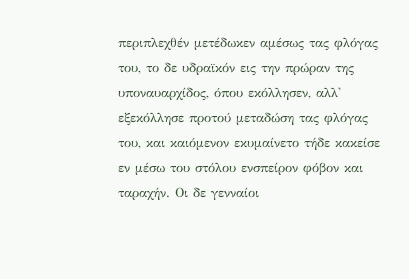περιπλεχθέν μετέδωκεν αμέσως τας φλόγας του, το δε υδραϊκόν εις την πρώραν της υποναυαρχίδος, όπου εκόλλησεν, αλλ' εξεκόλλησε προτού μεταδώση τας φλόγας του, και καιόμενον εκυμαίνετο τήδε κακείσε εν μέσω του στόλου ενσπείρον φόβον και ταραχήν. Οι δε γενναίοι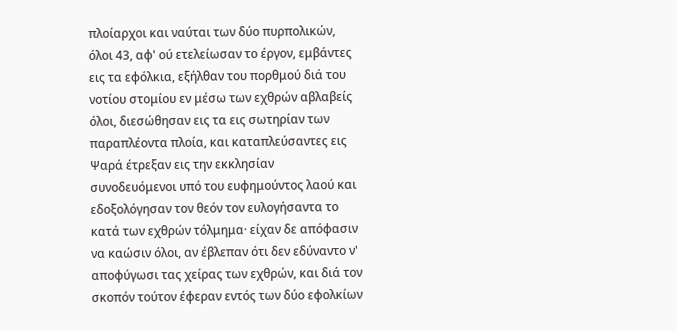πλοίαρχοι και ναύται των δύο πυρπολικών, όλοι 43, αφ' ού ετελείωσαν το έργον, εμβάντες εις τα εφόλκια, εξήλθαν του πορθμού διά του νοτίου στομίου εν μέσω των εχθρών αβλαβείς όλοι, διεσώθησαν εις τα εις σωτηρίαν των παραπλέοντα πλοία, και καταπλεύσαντες εις Ψαρά έτρεξαν εις την εκκλησίαν συνοδευόμενοι υπό του ευφημούντος λαού και εδοξολόγησαν τον θεόν τον ευλογήσαντα το κατά των εχθρών τόλμημα· είχαν δε απόφασιν να καώσιν όλοι, αν έβλεπαν ότι δεν εδύναντο ν' αποφύγωσι τας χείρας των εχθρών, και διά τον σκοπόν τούτον έφεραν εντός των δύο εφολκίων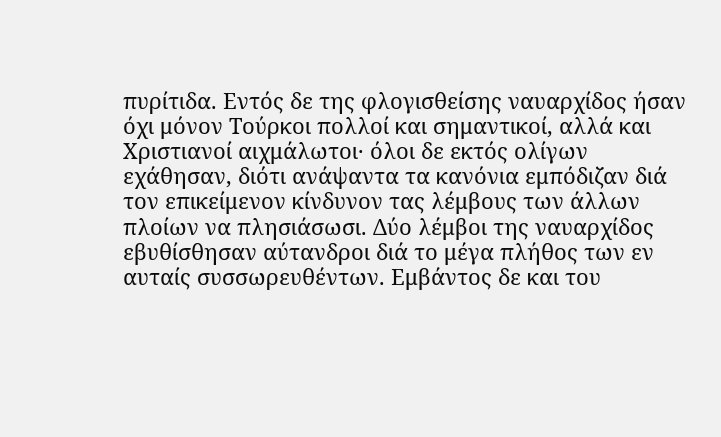πυρίτιδα. Εντός δε της φλογισθείσης ναυαρχίδος ήσαν όχι μόνον Τούρκοι πολλοί και σημαντικοί, αλλά και Χριστιανοί αιχμάλωτοι· όλοι δε εκτός ολίγων εχάθησαν, διότι ανάψαντα τα κανόνια εμπόδιζαν διά τον επικείμενον κίνδυνον τας λέμβους των άλλων πλοίων να πλησιάσωσι. Δύο λέμβοι της ναυαρχίδος εβυθίσθησαν αύτανδροι διά το μέγα πλήθος των εν αυταίς συσσωρευθέντων. Εμβάντος δε και του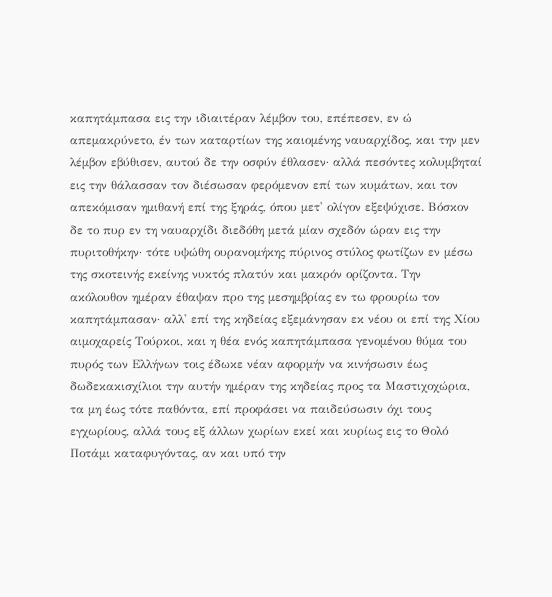καπητάμπασα εις την ιδιαιτέραν λέμβον του, επέπεσεν, εν ώ απεμακρύνετο, έν των καταρτίων της καιομένης ναυαρχίδος, και την μεν λέμβον εβύθισεν, αυτού δε την οσφύν έθλασεν· αλλά πεσόντες κολυμβηταί εις την θάλασσαν τον διέσωσαν φερόμενον επί των κυμάτων, και τον απεκόμισαν ημιθανή επί της ξηράς, όπου μετ' ολίγον εξεψύχισε. Βόσκον δε το πυρ εν τη ναυαρχίδι διεδόθη μετά μίαν σχεδόν ώραν εις την πυριτοθήκην· τότε υψώθη ουρανομήκης πύρινος στύλος φωτίζων εν μέσω της σκοτεινής εκείνης νυκτός πλατύν και μακρόν ορίζοντα. Την ακόλουθον ημέραν έθαψαν προ της μεσημβρίας εν τω φρουρίω τον καπητάμπασαν· αλλ' επί της κηδείας εξεμάνησαν εκ νέου οι επί της Χίου αιμοχαρείς Τούρκοι, και η θέα ενός καπητάμπασα γενομένου θύμα του πυρός των Ελλήνων τοις έδωκε νέαν αφορμήν να κινήσωσιν έως δωδεκακισχίλιοι την αυτήν ημέραν της κηδείας προς τα Μαστιχοχώρια, τα μη έως τότε παθόντα, επί προφάσει να παιδεύσωσιν όχι τους εγχωρίους, αλλά τους εξ άλλων χωρίων εκεί και κυρίως εις το Θολό Ποτάμι καταφυγόντας, αν και υπό την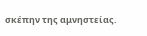σκέπην της αμνηστείας.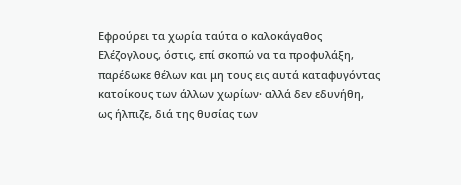Εφρούρει τα χωρία ταύτα ο καλοκάγαθος Ελέζογλους, όστις, επί σκοπώ να τα προφυλάξη, παρέδωκε θέλων και μη τους εις αυτά καταφυγόντας κατοίκους των άλλων χωρίων· αλλά δεν εδυνήθη, ως ήλπιζε, διά της θυσίας των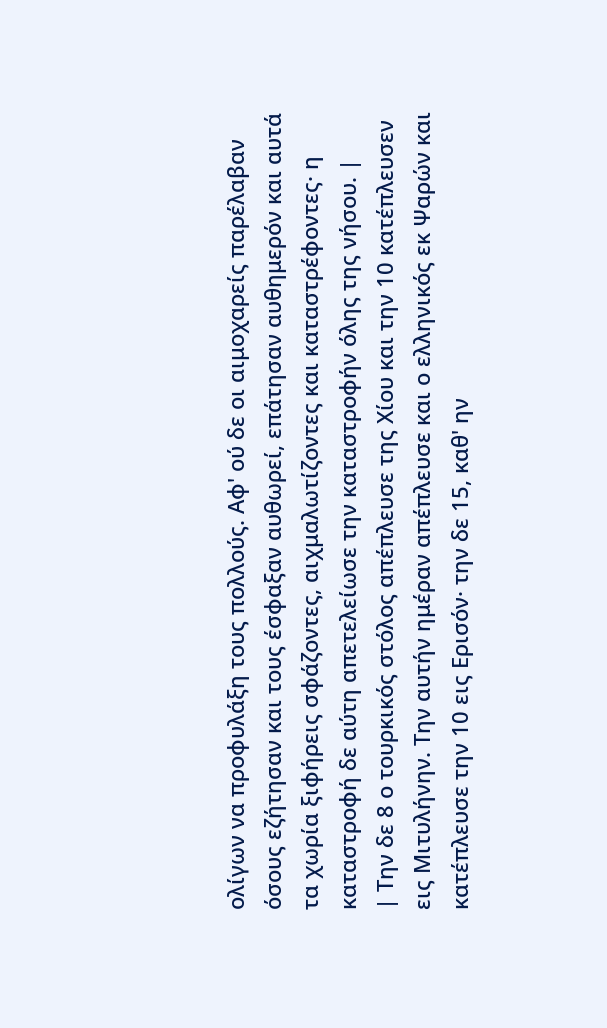ολίγων να προφυλάξη τους πολλούς. Αφ' ού δε οι αιμοχαρείς παρέλαβαν όσους εζήτησαν και τους έσφαξαν αυθωρεί, επάτησαν αυθημερόν και αυτά τα χωρία ξιφήρεις σφάζοντες, αιχμαλωτίζοντες και καταστρέφοντες· η καταστροφή δε αύτη απετελείωσε την καταστροφήν όλης της νήσου. |
| Την δε 8 ο τουρκικός στόλος απέπλευσε της Χίου και την 10 κατέπλευσεν εις Μιτυλήνην. Την αυτήν ημέραν απέπλευσε και ο ελληνικός εκ Ψαρών και κατέπλευσε την 10 εις Ερισόν· την δε 15, καθ' ην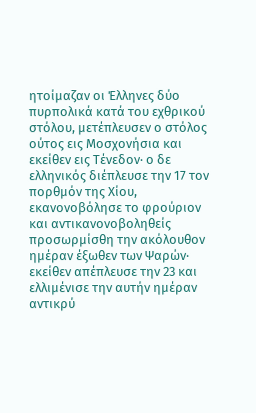ητοίμαζαν οι Έλληνες δύο πυρπολικά κατά του εχθρικού στόλου, μετέπλευσεν ο στόλος ούτος εις Μοσχονήσια και εκείθεν εις Τένεδον· ο δε ελληνικός διέπλευσε την 17 τον πορθμόν της Χίου, εκανονοβόλησε το φρούριον και αντικανονοβοληθείς προσωρμίσθη την ακόλουθον ημέραν έξωθεν των Ψαρών· εκείθεν απέπλευσε την 23 και ελλιμένισε την αυτήν ημέραν αντικρύ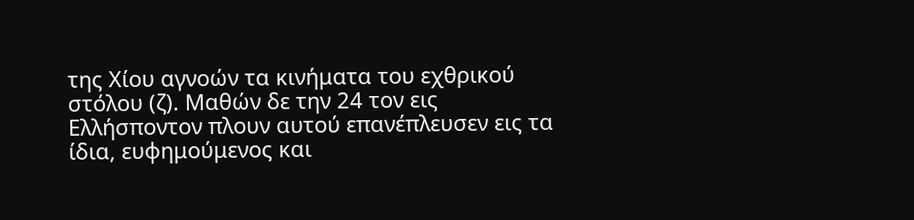της Χίου αγνοών τα κινήματα του εχθρικού στόλου (ζ). Μαθών δε την 24 τον εις Ελλήσποντον πλουν αυτού επανέπλευσεν εις τα ίδια, ευφημούμενος και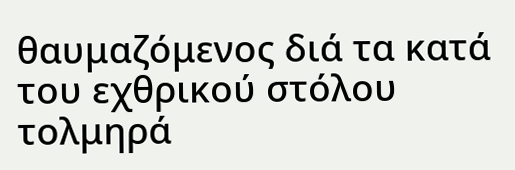θαυμαζόμενος διά τα κατά του εχθρικού στόλου τολμηρά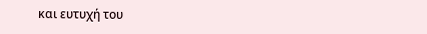και ευτυχή του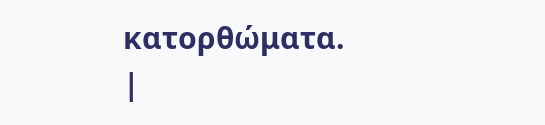κατορθώματα. |